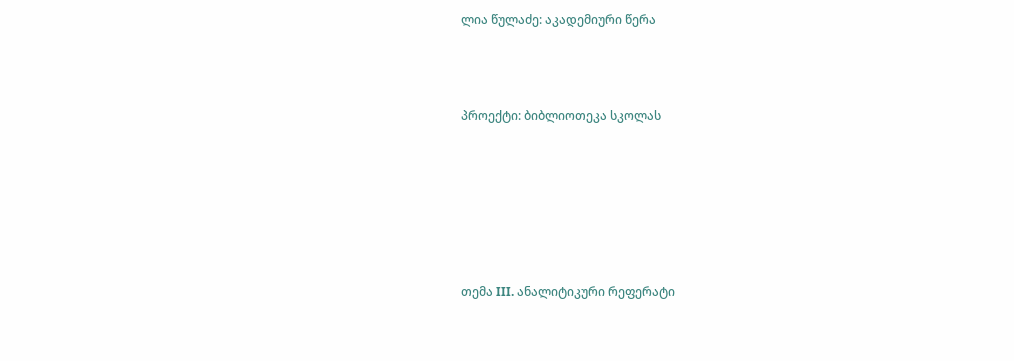ლია წულაძე: აკადემიური წერა





პროექტი: ბიბლიოთეკა სკოლას










თემა III. ანალიტიკური რეფერატი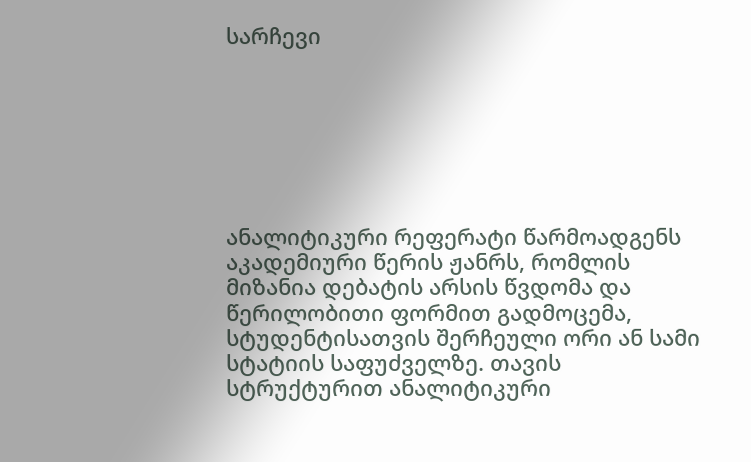სარჩევი







ანალიტიკური რეფერატი წარმოადგენს აკადემიური წერის ჟანრს, რომლის მიზანია დებატის არსის წვდომა და წერილობითი ფორმით გადმოცემა, სტუდენტისათვის შერჩეული ორი ან სამი სტატიის საფუძველზე. თავის სტრუქტურით ანალიტიკური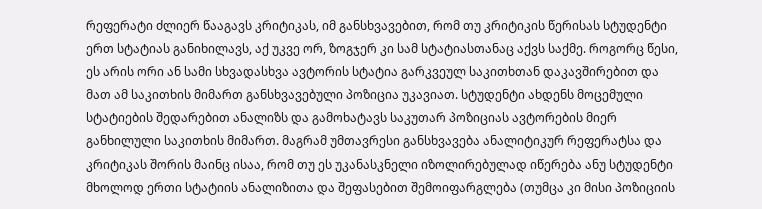რეფერატი ძლიერ წააგავს კრიტიკას, იმ განსხვავებით, რომ თუ კრიტიკის წერისას სტუდენტი ერთ სტატიას განიხილავს, აქ უკვე ორ, ზოგჯერ კი სამ სტატიასთანაც აქვს საქმე. როგორც წესი, ეს არის ორი ან სამი სხვადასხვა ავტორის სტატია გარკვეულ საკითხთან დაკავშირებით და მათ ამ საკითხის მიმართ განსხვავებული პოზიცია უკავიათ. სტუდენტი ახდენს მოცემული სტატიების შედარებით ანალიზს და გამოხატავს საკუთარ პოზიციას ავტორების მიერ განხილული საკითხის მიმართ. მაგრამ უმთავრესი განსხვავება ანალიტიკურ რეფერატსა და კრიტიკას შორის მაინც ისაა, რომ თუ ეს უკანასკნელი იზოლირებულად იწერება ანუ სტუდენტი მხოლოდ ერთი სტატიის ანალიზითა და შეფასებით შემოიფარგლება (თუმცა კი მისი პოზიციის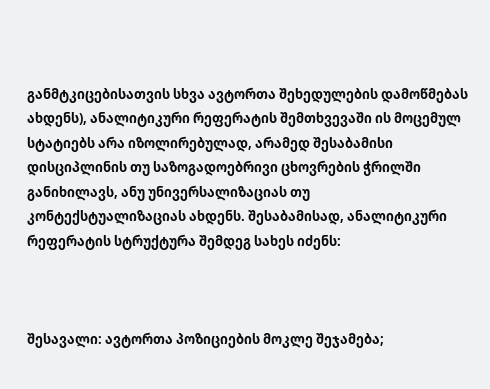განმტკიცებისათვის სხვა ავტორთა შეხედულების დამოწმებას ახდენს), ანალიტიკური რეფერატის შემთხვევაში ის მოცემულ სტატიებს არა იზოლირებულად, არამედ შესაბამისი დისციპლინის თუ საზოგადოებრივი ცხოვრების ჭრილში განიხილავს, ანუ უნივერსალიზაციას თუ კონტექსტუალიზაციას ახდენს. შესაბამისად, ანალიტიკური რეფერატის სტრუქტურა შემდეგ სახეს იძენს:



შესავალი: ავტორთა პოზიციების მოკლე შეჯამება;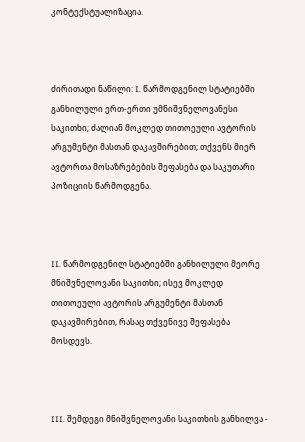კონტექსტუალიზაცია.



ძირითადი ნაწილი: I. წარმოდგენილ სტატიებში განხილული ერთ-ერთი უმნიშვნელოვანესი საკითხი; ძალიან მოკლედ თითოეული ავტორის არგუმენტი მასთან დაკავშირებით; თქვენს მიერ ავტორთა მოსაზრებების შეფასება და საკუთარი პოზიციის წარმოდგენა.



II. წარმოდგენილ სტატიებში განხილული მეორე მნიშვნელოვანი საკითხი; ისევ მოკლედ თითოეული ავტორის არგუმენტი მასთან დაკავშირებით, რასაც თქვენივე შეფასება მოსდევს.



III. შემდეგი მნიშვნელოვანი საკითხის განხილვა -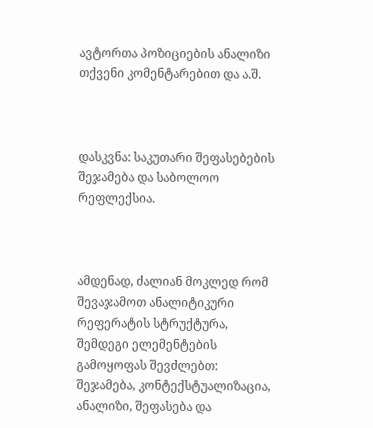ავტორთა პოზიციების ანალიზი თქვენი კომენტარებით და ა.შ.



დასკვნა: საკუთარი შეფასებების შეჯამება და საბოლოო რეფლექსია.



ამდენად, ძალიან მოკლედ რომ შევაჯამოთ ანალიტიკური რეფერატის სტრუქტურა, შემდეგი ელემენტების გამოყოფას შევძლებთ: შეჯამება, კონტექსტუალიზაცია, ანალიზი, შეფასება და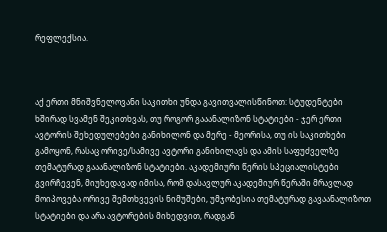რეფლექსია.



აქ ერთი მნიშვნელოვანი საკითხი უნდა გავითვალისწინოთ: სტუდენტები ხშირად სვამენ შეკითხვას, თუ როგორ გააანალიზონ სტატიები - ჯერ ერთი ავტორის შეხედულებები განიხილონ და მერე - მეორისა, თუ ის საკითხები გამოყონ, რასაც ორივე/სამივე ავტორი განიხილავს და ამის საფუძველზე თემატურად გააანალიზონ სტატიები. აკადემიური წერის სპეციალისტები გვირჩევენ, მიუხედავად იმისა, რომ დასავლურ აკადემიურ წერაში მრავლად მოიპოვება ორივე შემთხვევის ნიმუშები, უმჯობესია თემატურად გავაანალიზოთ სტატიები და არა ავტორების მიხედვით, რადგან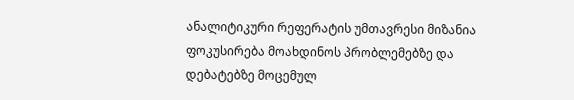ანალიტიკური რეფერატის უმთავრესი მიზანია ფოკუსირება მოახდინოს პრობლემებზე და დებატებზე მოცემულ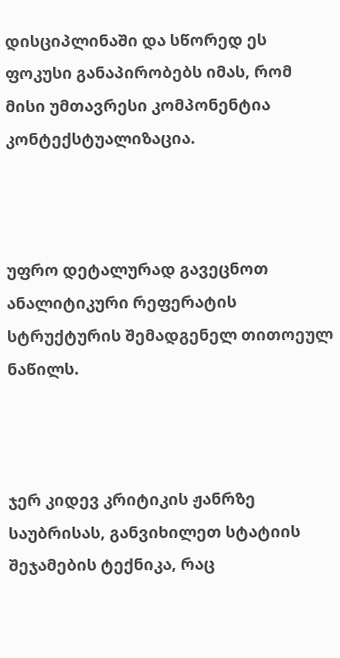დისციპლინაში და სწორედ ეს ფოკუსი განაპირობებს იმას, რომ მისი უმთავრესი კომპონენტია კონტექსტუალიზაცია.



უფრო დეტალურად გავეცნოთ ანალიტიკური რეფერატის სტრუქტურის შემადგენელ თითოეულ ნაწილს.



ჯერ კიდევ კრიტიკის ჟანრზე საუბრისას, განვიხილეთ სტატიის შეჯამების ტექნიკა, რაც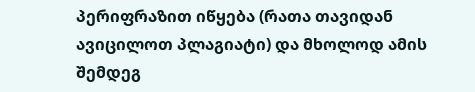პერიფრაზით იწყება (რათა თავიდან ავიცილოთ პლაგიატი) და მხოლოდ ამის შემდეგ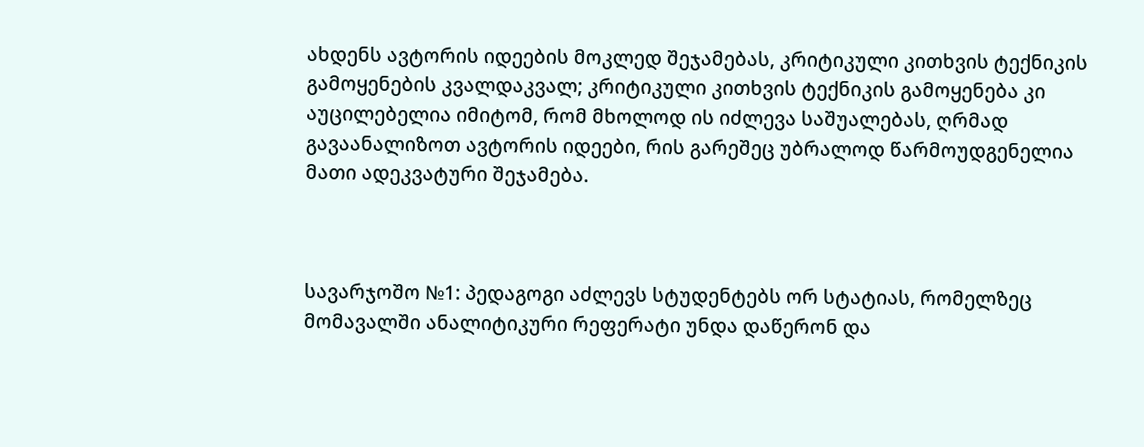ახდენს ავტორის იდეების მოკლედ შეჯამებას, კრიტიკული კითხვის ტექნიკის გამოყენების კვალდაკვალ; კრიტიკული კითხვის ტექნიკის გამოყენება კი აუცილებელია იმიტომ, რომ მხოლოდ ის იძლევა საშუალებას, ღრმად გავაანალიზოთ ავტორის იდეები, რის გარეშეც უბრალოდ წარმოუდგენელია მათი ადეკვატური შეჯამება.



სავარჯოშო №1: პედაგოგი აძლევს სტუდენტებს ორ სტატიას, რომელზეც მომავალში ანალიტიკური რეფერატი უნდა დაწერონ და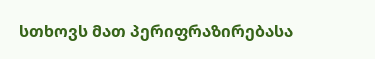სთხოვს მათ პერიფრაზირებასა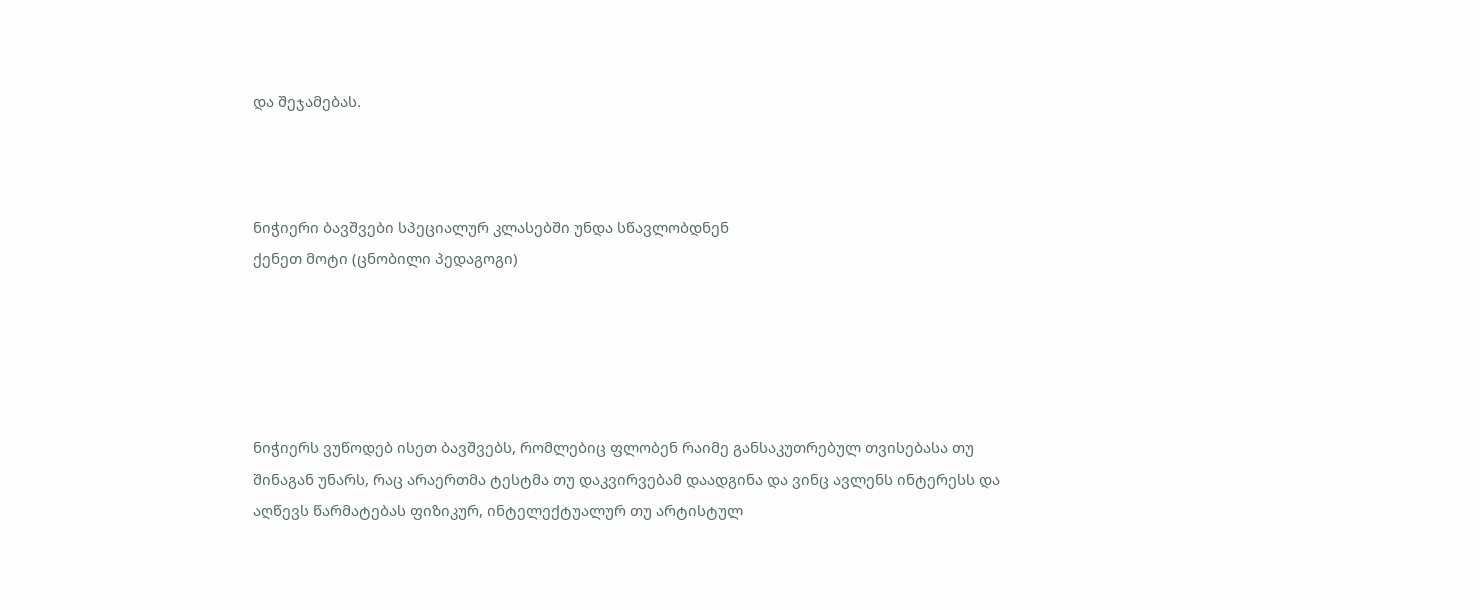და შეჯამებას.



ნიჭიერი ბავშვები სპეციალურ კლასებში უნდა სწავლობდნენ
ქენეთ მოტი (ცნობილი პედაგოგი)





ნიჭიერს ვუწოდებ ისეთ ბავშვებს, რომლებიც ფლობენ რაიმე განსაკუთრებულ თვისებასა თუ შინაგან უნარს, რაც არაერთმა ტესტმა თუ დაკვირვებამ დაადგინა და ვინც ავლენს ინტერესს და აღწევს წარმატებას ფიზიკურ, ინტელექტუალურ თუ არტისტულ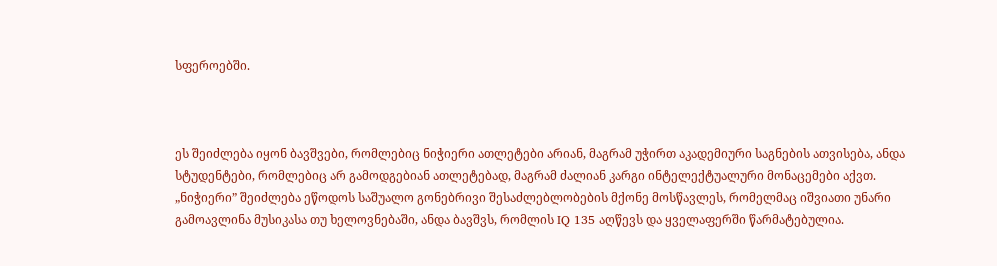სფეროებში.



ეს შეიძლება იყონ ბავშვები, რომლებიც ნიჭიერი ათლეტები არიან, მაგრამ უჭირთ აკადემიური საგნების ათვისება, ანდა სტუდენტები, რომლებიც არ გამოდგებიან ათლეტებად, მაგრამ ძალიან კარგი ინტელექტუალური მონაცემები აქვთ. „ნიჭიერი” შეიძლება ეწოდოს საშუალო გონებრივი შესაძლებლობების მქონე მოსწავლეს, რომელმაც იშვიათი უნარი გამოავლინა მუსიკასა თუ ხელოვნებაში, ანდა ბავშვს, რომლის IQ 135 აღწევს და ყველაფერში წარმატებულია.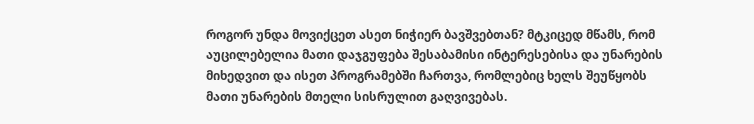როგორ უნდა მოვიქცეთ ასეთ ნიჭიერ ბავშვებთან? მტკიცედ მწამს, რომ აუცილებელია მათი დაჯგუფება შესაბამისი ინტერესებისა და უნარების მიხედვით და ისეთ პროგრამებში ჩართვა, რომლებიც ხელს შეუწყობს მათი უნარების მთელი სისრულით გაღვივებას.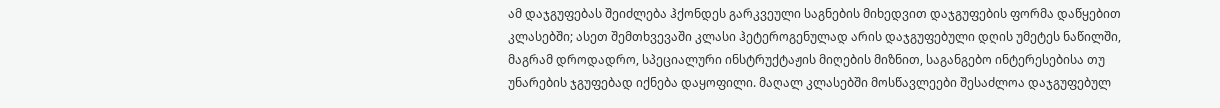ამ დაჯგუფებას შეიძლება ჰქონდეს გარკვეული საგნების მიხედვით დაჯგუფების ფორმა დაწყებით კლასებში; ასეთ შემთხვევაში კლასი ჰეტეროგენულად არის დაჯგუფებული დღის უმეტეს ნაწილში, მაგრამ დროდადრო, სპეციალური ინსტრუქტაჟის მიღების მიზნით, საგანგებო ინტერესებისა თუ უნარების ჯგუფებად იქნება დაყოფილი. მაღალ კლასებში მოსწავლეები შესაძლოა დაჯგუფებულ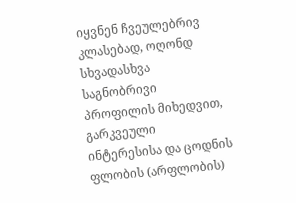იყვნენ ჩვეულებრივ კლასებად, ოღონდ სხვადასხვა საგნობრივი პროფილის მიხედვით, გარკვეული ინტერესისა და ცოდნის ფლობის (არფლობის)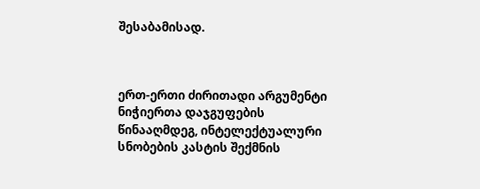შესაბამისად.



ერთ-ერთი ძირითადი არგუმენტი ნიჭიერთა დაჯგუფების წინააღმდეგ, ინტელექტუალური სნობების კასტის შექმნის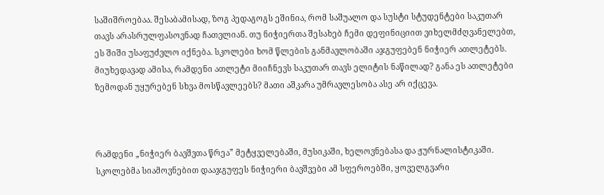საშიშროებაა. შესაბამისად, ზოგ პედაგოგს ეშინია, რომ საშუალო და სუსტი სტუდენტები საკუთარ თავს არასრულფასოვნად ჩათვლიან. თუ ნიჭიერთა შესახებ ჩემი დეფინიციით ვიხელმძღვანელებთ, ეს შიში უსაფუძვლო იქნება. სკოლები ხომ წლების განმავლობაში აჯგუფებენ ნიჭიერ ათლეტებს. მიუხედავად ამისა, რამდენი ათლეტი მიიჩნევს საკუთარ თავს ელიტის ნაწილად? განა ეს ათლეტები ზემოდან უყურებენ სხვა მოსწავლეებს? მათი აშკარა უმრავლესობა ასე არ იქცევა.



რამდენი „ნიჭიერ ბავშვთა წრეა” მეტყველებაში, მუსიკაში, ხელოვნებასა და ჟურნალისტიკაში. სკოლებმა სიამოვნებით დააჯგუფეს ნიჭიერი ბავშვები ამ სფეროებში, ყოველგვარი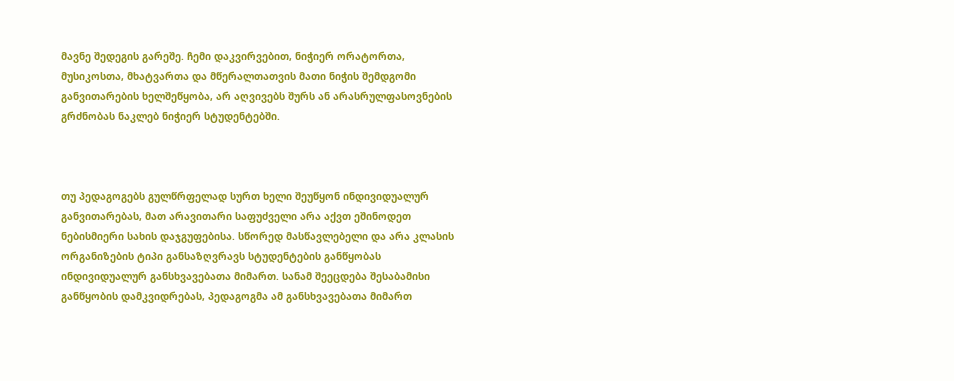მავნე შედეგის გარეშე. ჩემი დაკვირვებით, ნიჭიერ ორატორთა, მუსიკოსთა, მხატვართა და მწერალთათვის მათი ნიჭის შემდგომი განვითარების ხელშეწყობა, არ აღვივებს შურს ან არასრულფასოვნების გრძნობას ნაკლებ ნიჭიერ სტუდენტებში.



თუ პედაგოგებს გულწრფელად სურთ ხელი შეუწყონ ინდივიდუალურ განვითარებას, მათ არავითარი საფუძველი არა აქვთ ეშინოდეთ ნებისმიერი სახის დაჯგუფებისა. სწორედ მასწავლებელი და არა კლასის ორგანიზების ტიპი განსაზღვრავს სტუდენტების განწყობას ინდივიდუალურ განსხვავებათა მიმართ. სანამ შეეცდება შესაბამისი განწყობის დამკვიდრებას, პედაგოგმა ამ განსხვავებათა მიმართ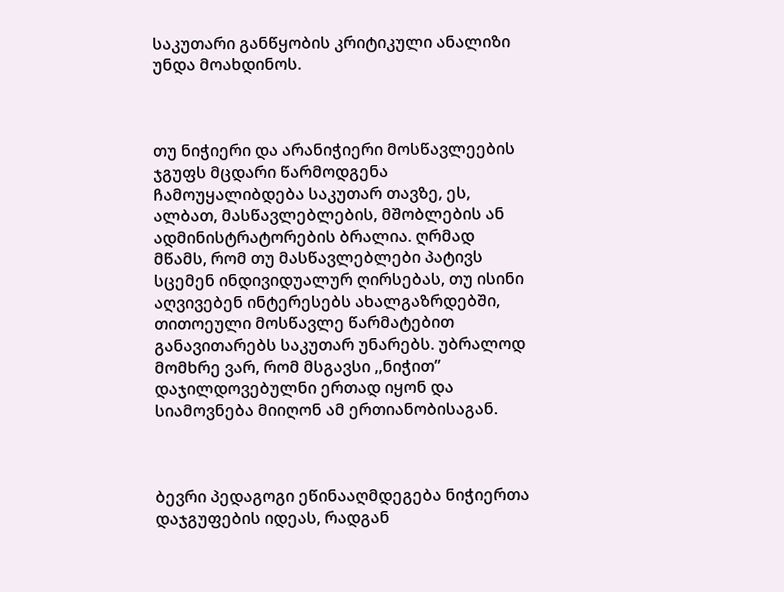საკუთარი განწყობის კრიტიკული ანალიზი უნდა მოახდინოს.



თუ ნიჭიერი და არანიჭიერი მოსწავლეების ჯგუფს მცდარი წარმოდგენა ჩამოუყალიბდება საკუთარ თავზე, ეს, ალბათ, მასწავლებლების, მშობლების ან ადმინისტრატორების ბრალია. ღრმად მწამს, რომ თუ მასწავლებლები პატივს სცემენ ინდივიდუალურ ღირსებას, თუ ისინი აღვივებენ ინტერესებს ახალგაზრდებში, თითოეული მოსწავლე წარმატებით განავითარებს საკუთარ უნარებს. უბრალოდ მომხრე ვარ, რომ მსგავსი ,,ნიჭით” დაჯილდოვებულნი ერთად იყონ და სიამოვნება მიიღონ ამ ერთიანობისაგან.



ბევრი პედაგოგი ეწინააღმდეგება ნიჭიერთა დაჯგუფების იდეას, რადგან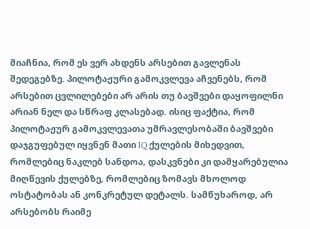მიაჩნია, რომ ეს ვერ ახდენს არსებით გავლენას შედეგებზე. პილოტაჟური გამოკვლევა აჩვენებს, რომ არსებით ცვლილებები არ არის თუ ბავშვები დაყოფილნი არიან ნელ და სწრაფ კლასებად. ისიც ფაქტია, რომ პილოტაჟურ გამოკვლევათა უმრავლესობაში ბავშვები დაჯგუფებულ იყვნენ მათი IQ ქულების მიხედვით, რომლებიც ნაკლებ სანდოა, დასკვნები კი დამყარებულია მიღწევის ქულებზე, რომლებიც ზომავს მხოლოდ ოსტატობას ან კონკრეტულ დეტალს. სამწუხაროდ, არ არსებობს რაიმე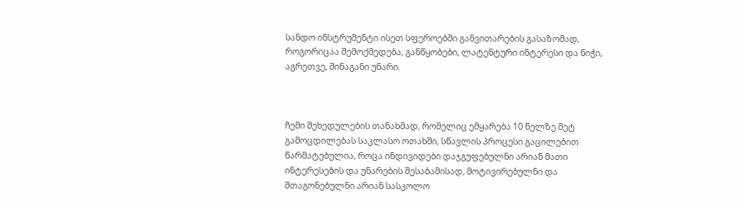სანდო ინსტრუმენტი ისეთ სფეროებში განვითარების გასაზომად, როგორიცაა შემოქმედება, განწყობები, ლატენტური ინტერესი და ნიჭი, აგრეთვე, შინაგანი უნარი.



ჩემი შეხედულების თანახმად, რომელიც ემყარება 10 წელზე მეტ გამოცდილებას საკლასო ოთახში, სწავლის პროცესი გაცილებით წარმატებულია, როცა ინდივიდები დაჯგუფებულნი არიან მათი ინტერესების და უნარების შესაბამისად, მოტივირებულნი და შთაგონებულნი არიან სასკოლო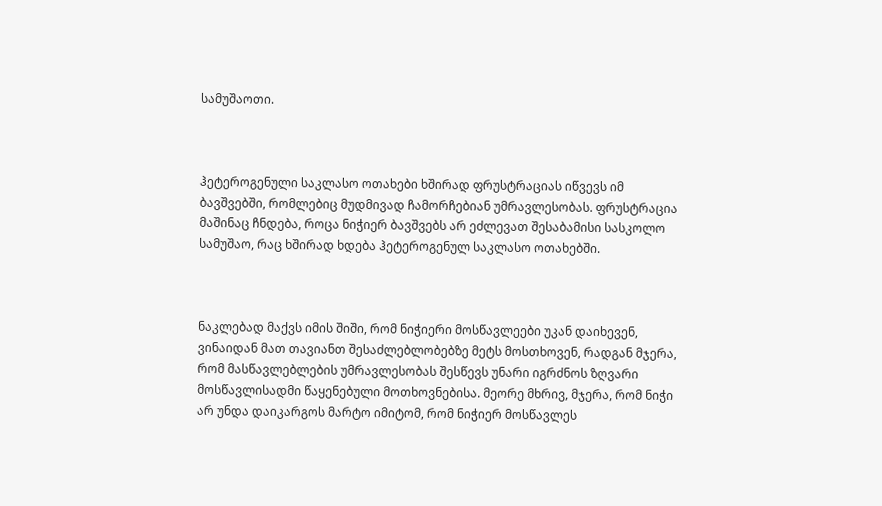სამუშაოთი.



ჰეტეროგენული საკლასო ოთახები ხშირად ფრუსტრაციას იწვევს იმ ბავშვებში, რომლებიც მუდმივად ჩამორჩებიან უმრავლესობას. ფრუსტრაცია მაშინაც ჩნდება, როცა ნიჭიერ ბავშვებს არ ეძლევათ შესაბამისი სასკოლო სამუშაო, რაც ხშირად ხდება ჰეტეროგენულ საკლასო ოთახებში.



ნაკლებად მაქვს იმის შიში, რომ ნიჭიერი მოსწავლეები უკან დაიხევენ, ვინაიდან მათ თავიანთ შესაძლებლობებზე მეტს მოსთხოვენ, რადგან მჯერა, რომ მასწავლებლების უმრავლესობას შესწევს უნარი იგრძნოს ზღვარი მოსწავლისადმი წაყენებული მოთხოვნებისა. მეორე მხრივ, მჯერა, რომ ნიჭი არ უნდა დაიკარგოს მარტო იმიტომ, რომ ნიჭიერ მოსწავლეს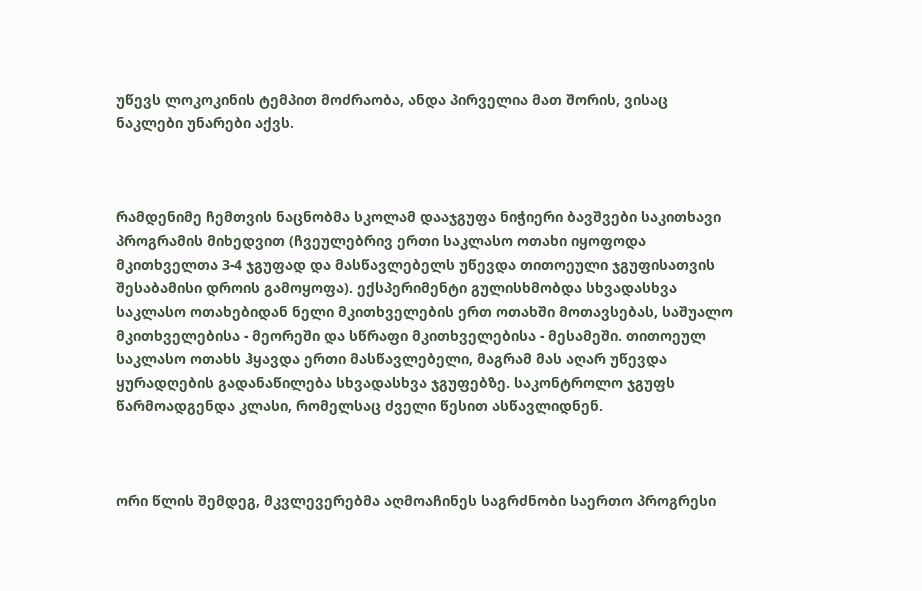უწევს ლოკოკინის ტემპით მოძრაობა, ანდა პირველია მათ შორის, ვისაც ნაკლები უნარები აქვს.



რამდენიმე ჩემთვის ნაცნობმა სკოლამ დააჯგუფა ნიჭიერი ბავშვები საკითხავი პროგრამის მიხედვით (ჩვეულებრივ ერთი საკლასო ოთახი იყოფოდა მკითხველთა 3-4 ჯგუფად და მასწავლებელს უწევდა თითოეული ჯგუფისათვის შესაბამისი დროის გამოყოფა). ექსპერიმენტი გულისხმობდა სხვადასხვა საკლასო ოთახებიდან ნელი მკითხველების ერთ ოთახში მოთავსებას, საშუალო მკითხველებისა - მეორეში და სწრაფი მკითხველებისა - მესამეში. თითოეულ საკლასო ოთახს ჰყავდა ერთი მასწავლებელი, მაგრამ მას აღარ უწევდა ყურადღების გადანაწილება სხვადასხვა ჯგუფებზე. საკონტროლო ჯგუფს წარმოადგენდა კლასი, რომელსაც ძველი წესით ასწავლიდნენ.



ორი წლის შემდეგ, მკვლევერებმა აღმოაჩინეს საგრძნობი საერთო პროგრესი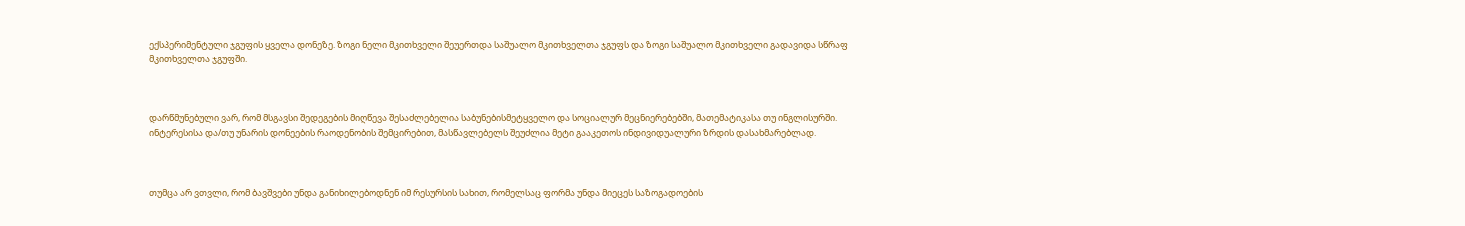ექსპერიმენტული ჯგუფის ყველა დონეზე. ზოგი ნელი მკითხველი შეუერთდა საშუალო მკითხველთა ჯგუფს და ზოგი საშუალო მკითხველი გადავიდა სწრაფ მკითხველთა ჯგუფში.



დარწმუნებული ვარ, რომ მსგავსი შედეგების მიღწევა შესაძლებელია საბუნებისმეტყველო და სოციალურ მეცნიერებებში, მათემატიკასა თუ ინგლისურში. ინტერესისა და/თუ უნარის დონეების რაოდენობის შემცირებით, მასწავლებელს შეუძლია მეტი გააკეთოს ინდივიდუალური ზრდის დასახმარებლად.



თუმცა არ ვთვლი, რომ ბავშვები უნდა განიხილებოდნენ იმ რესურსის სახით, რომელსაც ფორმა უნდა მიეცეს საზოგადოების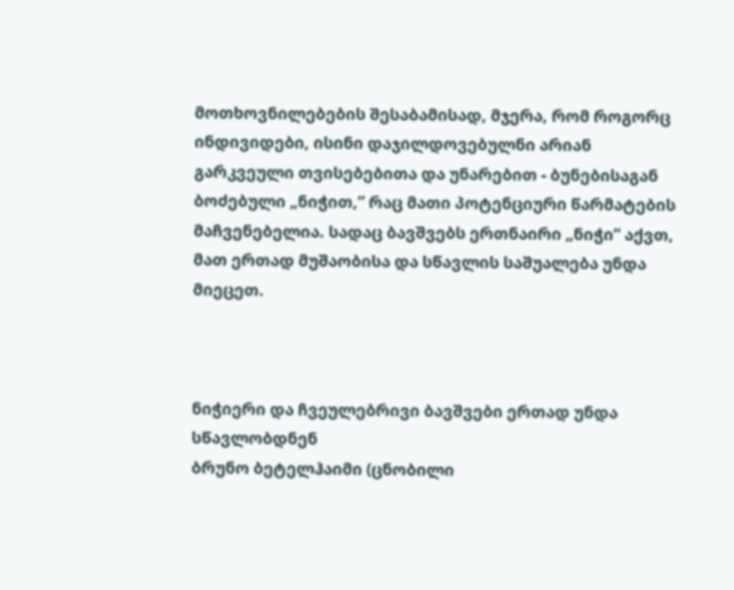მოთხოვნილებების შესაბამისად, მჯერა, რომ როგორც ინდივიდები, ისინი დაჯილდოვებულნი არიან გარკვეული თვისებებითა და უნარებით - ბუნებისაგან ბოძებული „ნიჭით,” რაც მათი პოტენციური წარმატების მაჩვენებელია. სადაც ბავშვებს ერთნაირი „ნიჭი” აქვთ, მათ ერთად მუშაობისა და სწავლის საშუალება უნდა მიეცეთ.



ნიჭიერი და ჩვეულებრივი ბავშვები ერთად უნდა სწავლობდნენ
ბრუნო ბეტელჰაიმი (ცნობილი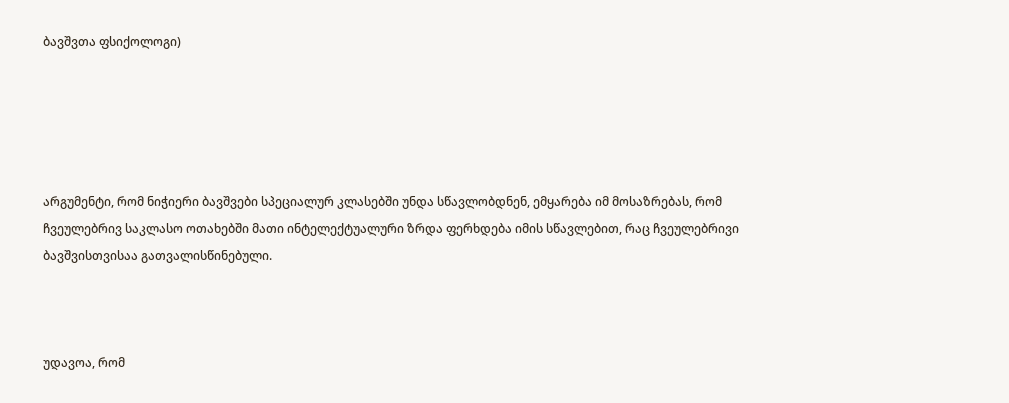ბავშვთა ფსიქოლოგი)





არგუმენტი, რომ ნიჭიერი ბავშვები სპეციალურ კლასებში უნდა სწავლობდნენ, ემყარება იმ მოსაზრებას, რომ ჩვეულებრივ საკლასო ოთახებში მათი ინტელექტუალური ზრდა ფერხდება იმის სწავლებით, რაც ჩვეულებრივი ბავშვისთვისაა გათვალისწინებული.



უდავოა, რომ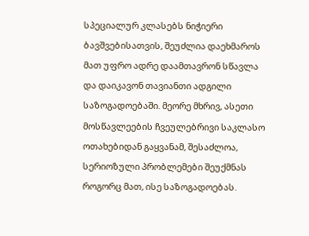სპეციალურ კლასებს ნიჭიერი ბავშვებისათვის, შეუძლია დაეხმაროს მათ უფრო ადრე დაამთავრონ სწავლა და დაიკავონ თავიანთი ადგილი საზოგადოებაში. მეორე მხრივ, ასეთი მოსწავლეების ჩვეულებრივი საკლასო ოთახებიდან გაყვანამ, შესაძლოა, სერიოზული პრობლემები შეუქმნას როგორც მათ, ისე საზოგადოებას.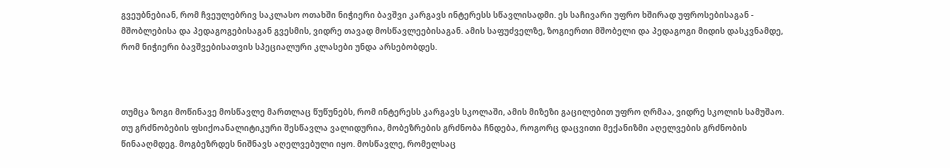გვეუბნებიან, რომ ჩვეულებრივ საკლასო ოთახში ნიჭიერი ბავშვი კარგავს ინტერესს სწავლისადმი. ეს საჩივარი უფრო ხშირად უფროსებისაგან - მშობლებისა და პედაგოგებისაგან გვესმის, ვიდრე თავად მოსწავლეებისაგან. ამის საფუძველზე, ზოგიერთი მშობელი და პედაგოგი მიდის დასკვნამდე, რომ ნიჭიერი ბავშვებისათვის სპეციალური კლასები უნდა არსებობდეს.



თუმცა ზოგი მოწინავე მოსწავლე მართლაც წუწუნებს, რომ ინტერესს კარგავს სკოლაში, ამის მიზეზი გაცილებით უფრო ღრმაა, ვიდრე სკოლის სამუშაო. თუ გრძნობების ფსიქოანალიტიკური შესწავლა ვალიდურია, მობეზრების გრძნობა ჩნდება, როგორც დაცვითი მექანიზმი აღელვების გრძნობის წინააღმდეგ. მოგბეზრდეს ნიშნავს აღელვებული იყო. მოსწავლე, რომელსაც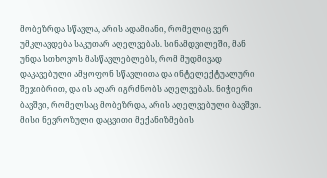მობეზრდა სწავლა, არის ადამიანი, რომელიც ვერ უმკლავდება საკუთარ აღელვებას. სინამდვილეში, მან უნდა სთხოვოს მასწავლებლებს, რომ მუდმივად დაკავებული ამყოფონ სწავლითა და ინტელექტუალური შეჯიბრით, და ის აღარ იგრძნობს აღელვებას. ნიჭიერი ბავშვი, რომელსაც მობეზრდა, არის აღელვებული ბავშვი. მისი ნევროზული დაცვითი მექანიზმების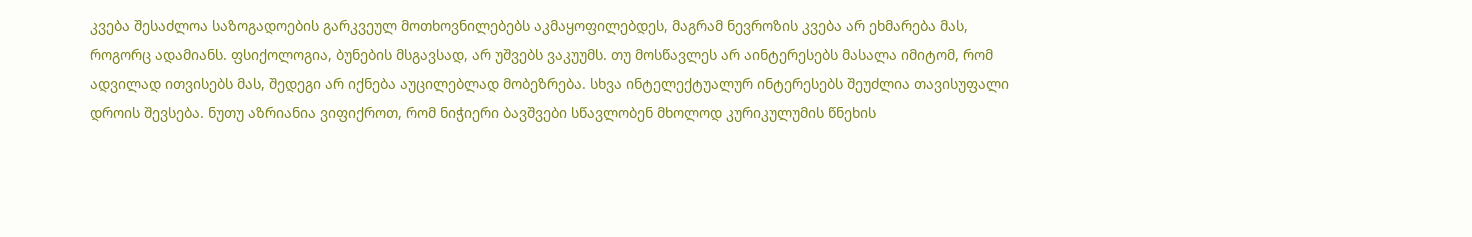კვება შესაძლოა საზოგადოების გარკვეულ მოთხოვნილებებს აკმაყოფილებდეს, მაგრამ ნევროზის კვება არ ეხმარება მას, როგორც ადამიანს. ფსიქოლოგია, ბუნების მსგავსად, არ უშვებს ვაკუუმს. თუ მოსწავლეს არ აინტერესებს მასალა იმიტომ, რომ ადვილად ითვისებს მას, შედეგი არ იქნება აუცილებლად მობეზრება. სხვა ინტელექტუალურ ინტერესებს შეუძლია თავისუფალი დროის შევსება. ნუთუ აზრიანია ვიფიქროთ, რომ ნიჭიერი ბავშვები სწავლობენ მხოლოდ კურიკულუმის წნეხის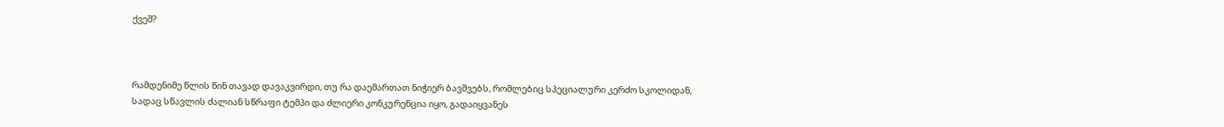ქვეშ?



რამდენიმე წლის წინ თავად დავაკვირდი, თუ რა დაემართათ ნიჭიერ ბავშვებს, რომლებიც სპეციალური კერძო სკოლიდან, სადაც სწავლის ძალიან სწრაფი ტემპი და ძლიერი კონკურენცია იყო, გადაიყვანეს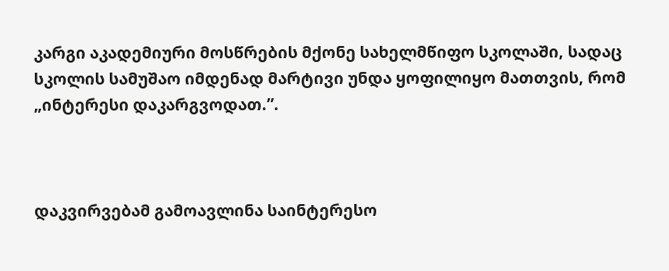კარგი აკადემიური მოსწრების მქონე სახელმწიფო სკოლაში, სადაც სკოლის სამუშაო იმდენად მარტივი უნდა ყოფილიყო მათთვის, რომ „ინტერესი დაკარგვოდათ.”.



დაკვირვებამ გამოავლინა საინტერესო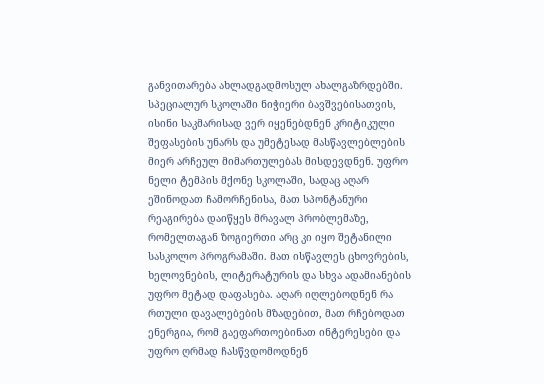განვითარება ახლადგადმოსულ ახალგაზრდებში. სპეციალურ სკოლაში ნიჭიერი ბავშვებისათვის, ისინი საკმარისად ვერ იყენებდნენ კრიტიკული შეფასების უნარს და უმეტესად მასწავლებლების მიერ არჩეულ მიმართულებას მისდევდნენ. უფრო ნელი ტემპის მქონე სკოლაში, სადაც აღარ ეშინოდათ ჩამორჩენისა, მათ სპონტანური რეაგირება დაიწყეს მრავალ პრობლემაზე, რომელთაგან ზოგიერთი არც კი იყო შეტანილი სასკოლო პროგრამაში. მათ ისწავლეს ცხოვრების, ხელოვნების, ლიტერატურის და სხვა ადამიანების უფრო მეტად დაფასება. აღარ იღლებოდნენ რა რთული დავალებების მზადებით, მათ რჩებოდათ ენერგია, რომ გაეფართოებინათ ინტერესები და უფრო ღრმად ჩასწვდომოდნენ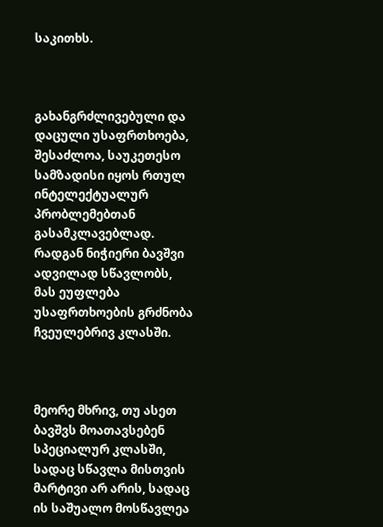საკითხს.



გახანგრძლივებული და დაცული უსაფრთხოება, შესაძლოა, საუკეთესო სამზადისი იყოს რთულ ინტელექტუალურ პრობლემებთან გასამკლავებლად. რადგან ნიჭიერი ბავშვი ადვილად სწავლობს, მას ეუფლება უსაფრთხოების გრძნობა ჩვეულებრივ კლასში.



მეორე მხრივ, თუ ასეთ ბავშვს მოათავსებენ სპეციალურ კლასში, სადაც სწავლა მისთვის მარტივი არ არის, სადაც ის საშუალო მოსწავლეა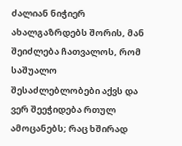ძალიან ნიჭიერ ახალგაზრდებს შორის, მან შეიძლება ჩათვალოს, რომ საშუალო შესაძლებლობები აქვს და ვერ შეეჭიდება რთულ ამოცანებს; რაც ხშირად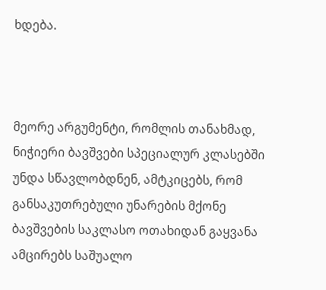ხდება.



მეორე არგუმენტი, რომლის თანახმად, ნიჭიერი ბავშვები სპეციალურ კლასებში უნდა სწავლობდნენ, ამტკიცებს, რომ განსაკუთრებული უნარების მქონე ბავშვების საკლასო ოთახიდან გაყვანა ამცირებს საშუალო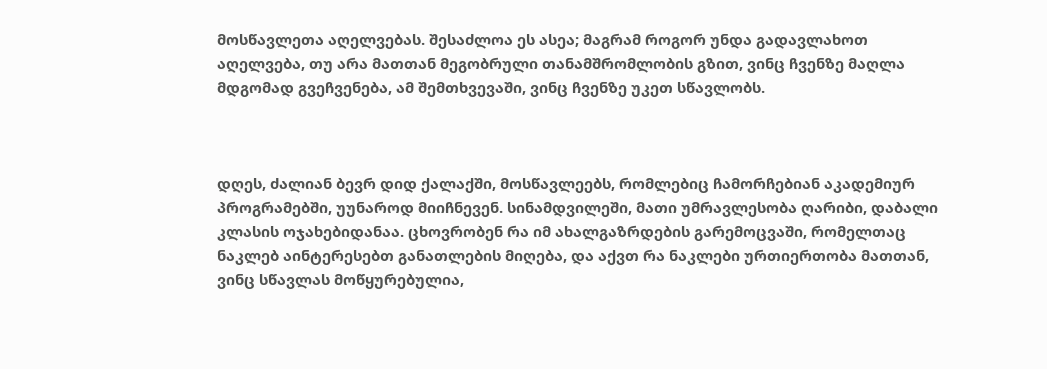მოსწავლეთა აღელვებას. შესაძლოა ეს ასეა; მაგრამ როგორ უნდა გადავლახოთ აღელვება, თუ არა მათთან მეგობრული თანამშრომლობის გზით, ვინც ჩვენზე მაღლა მდგომად გვეჩვენება, ამ შემთხვევაში, ვინც ჩვენზე უკეთ სწავლობს.



დღეს, ძალიან ბევრ დიდ ქალაქში, მოსწავლეებს, რომლებიც ჩამორჩებიან აკადემიურ პროგრამებში, უუნაროდ მიიჩნევენ. სინამდვილეში, მათი უმრავლესობა ღარიბი, დაბალი კლასის ოჯახებიდანაა. ცხოვრობენ რა იმ ახალგაზრდების გარემოცვაში, რომელთაც ნაკლებ აინტერესებთ განათლების მიღება, და აქვთ რა ნაკლები ურთიერთობა მათთან, ვინც სწავლას მოწყურებულია,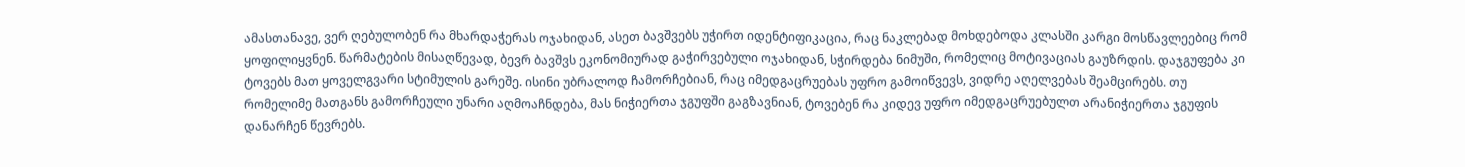ამასთანავე, ვერ ღებულობენ რა მხარდაჭერას ოჯახიდან, ასეთ ბავშვებს უჭირთ იდენტიფიკაცია, რაც ნაკლებად მოხდებოდა კლასში კარგი მოსწავლეებიც რომ ყოფილიყვნენ. წარმატების მისაღწევად, ბევრ ბავშვს ეკონომიურად გაჭირვებული ოჯახიდან, სჭირდება ნიმუში, რომელიც მოტივაციას გაუზრდის. დაჯგუფება კი ტოვებს მათ ყოველგვარი სტიმულის გარეშე. ისინი უბრალოდ ჩამორჩებიან, რაც იმედგაცრუებას უფრო გამოიწვევს, ვიდრე აღელვებას შეამცირებს. თუ რომელიმე მათგანს გამორჩეული უნარი აღმოაჩნდება, მას ნიჭიერთა ჯგუფში გაგზავნიან, ტოვებენ რა კიდევ უფრო იმედგაცრუებულთ არანიჭიერთა ჯგუფის დანარჩენ წევრებს.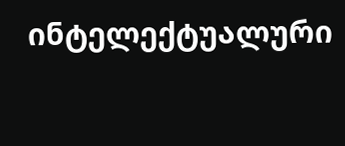ინტელექტუალური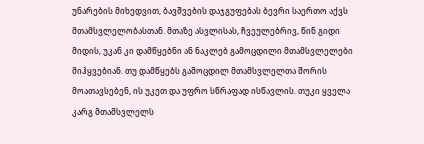უნარების მიხედვით, ბავშვების დაჯგუფებას ბევრი საერთო აქვს მთამსვლელობასთან. მთაზე ასვლისას, ჩვეულებრივ, წინ გიდი მიდის, უკან კი დამწყებნი ან ნაკლებ გამოცდილი მთამსვლელები მიჰყვებიან. თუ დამწყებს გამოცდილ მთამსვლელთა შორის მოათავსებენ, ის უკეთ და უფრო სწრაფად ისწავლის. თუკი ყველა კარგ მთამსვლელს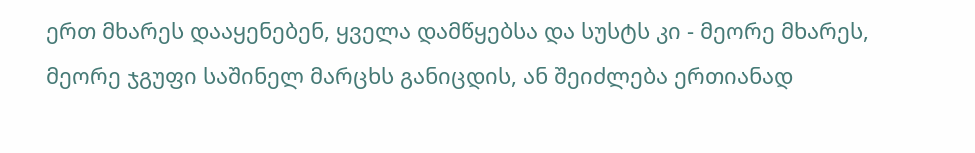ერთ მხარეს დააყენებენ, ყველა დამწყებსა და სუსტს კი - მეორე მხარეს, მეორე ჯგუფი საშინელ მარცხს განიცდის, ან შეიძლება ერთიანად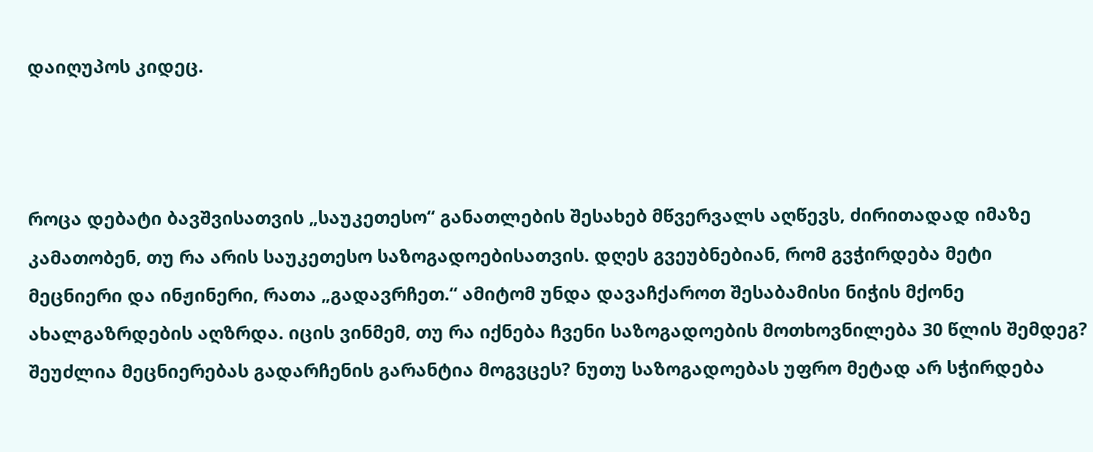დაიღუპოს კიდეც.



როცა დებატი ბავშვისათვის „საუკეთესო“ განათლების შესახებ მწვერვალს აღწევს, ძირითადად იმაზე კამათობენ, თუ რა არის საუკეთესო საზოგადოებისათვის. დღეს გვეუბნებიან, რომ გვჭირდება მეტი მეცნიერი და ინჟინერი, რათა „გადავრჩეთ.“ ამიტომ უნდა დავაჩქაროთ შესაბამისი ნიჭის მქონე ახალგაზრდების აღზრდა. იცის ვინმემ, თუ რა იქნება ჩვენი საზოგადოების მოთხოვნილება 30 წლის შემდეგ? შეუძლია მეცნიერებას გადარჩენის გარანტია მოგვცეს? ნუთუ საზოგადოებას უფრო მეტად არ სჭირდება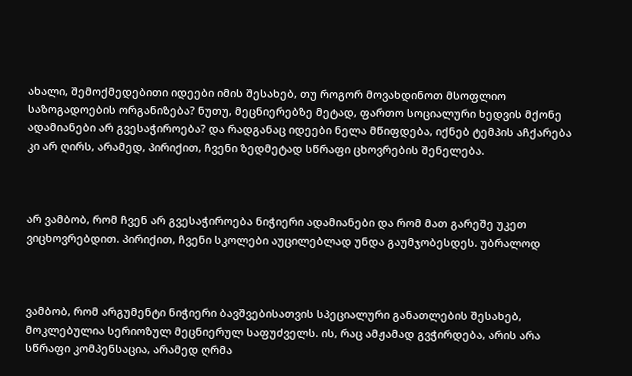ახალი, შემოქმედებითი იდეები იმის შესახებ, თუ როგორ მოვახდინოთ მსოფლიო საზოგადოების ორგანიზება? ნუთუ, მეცნიერებზე მეტად, ფართო სოციალური ხედვის მქონე ადამიანები არ გვესაჭიროება? და რადგანაც იდეები ნელა მწიფდება, იქნებ ტემპის აჩქარება კი არ ღირს, არამედ, პირიქით, ჩვენი ზედმეტად სწრაფი ცხოვრების შენელება.



არ ვამბობ, რომ ჩვენ არ გვესაჭიროება ნიჭიერი ადამიანები და რომ მათ გარეშე უკეთ ვიცხოვრებდით. პირიქით, ჩვენი სკოლები აუცილებლად უნდა გაუმჯობესდეს. უბრალოდ



ვამბობ, რომ არგუმენტი ნიჭიერი ბავშვებისათვის სპეციალური განათლების შესახებ, მოკლებულია სერიოზულ მეცნიერულ საფუძველს. ის, რაც ამჟამად გვჭირდება, არის არა სწრაფი კომპენსაცია, არამედ ღრმა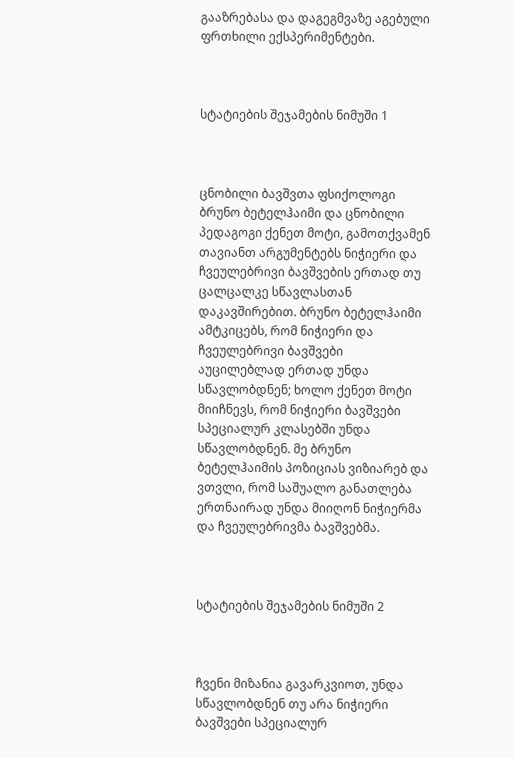გააზრებასა და დაგეგმვაზე აგებული ფრთხილი ექსპერიმენტები.



სტატიების შეჯამების ნიმუში 1



ცნობილი ბავშვთა ფსიქოლოგი ბრუნო ბეტელჰაიმი და ცნობილი პედაგოგი ქენეთ მოტი, გამოთქვამენ თავიანთ არგუმენტებს ნიჭიერი და ჩვეულებრივი ბავშვების ერთად თუ ცალცალკე სწავლასთან დაკავშირებით. ბრუნო ბეტელჰაიმი ამტკიცებს, რომ ნიჭიერი და ჩვეულებრივი ბავშვები აუცილებლად ერთად უნდა სწავლობდნენ; ხოლო ქენეთ მოტი მიიჩნევს, რომ ნიჭიერი ბავშვები სპეციალურ კლასებში უნდა სწავლობდნენ. მე ბრუნო ბეტელჰაიმის პოზიციას ვიზიარებ და ვთვლი, რომ საშუალო განათლება ერთნაირად უნდა მიიღონ ნიჭიერმა და ჩვეულებრივმა ბავშვებმა.



სტატიების შეჯამების ნიმუში 2



ჩვენი მიზანია გავარკვიოთ, უნდა სწავლობდნენ თუ არა ნიჭიერი ბავშვები სპეციალურ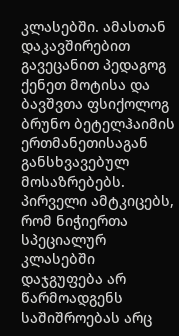კლასებში. ამასთან დაკავშირებით გავეცანით პედაგოგ ქენეთ მოტისა და ბავშვთა ფსიქოლოგ ბრუნო ბეტელჰაიმის ერთმანეთისაგან განსხვავებულ მოსაზრებებს. პირველი ამტკიცებს, რომ ნიჭიერთა სპეციალურ კლასებში დაჯგუფება არ წარმოადგენს საშიშროებას არც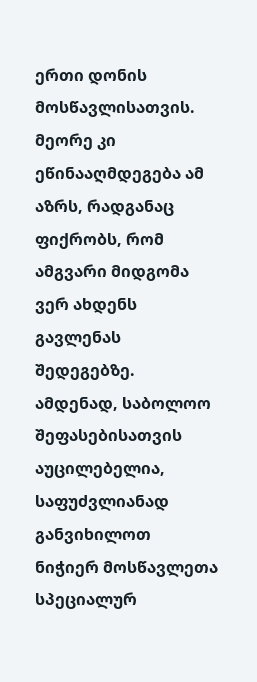ერთი დონის მოსწავლისათვის. მეორე კი ეწინააღმდეგება ამ აზრს, რადგანაც ფიქრობს, რომ ამგვარი მიდგომა ვერ ახდენს გავლენას შედეგებზე. ამდენად, საბოლოო შეფასებისათვის აუცილებელია, საფუძვლიანად განვიხილოთ ნიჭიერ მოსწავლეთა სპეციალურ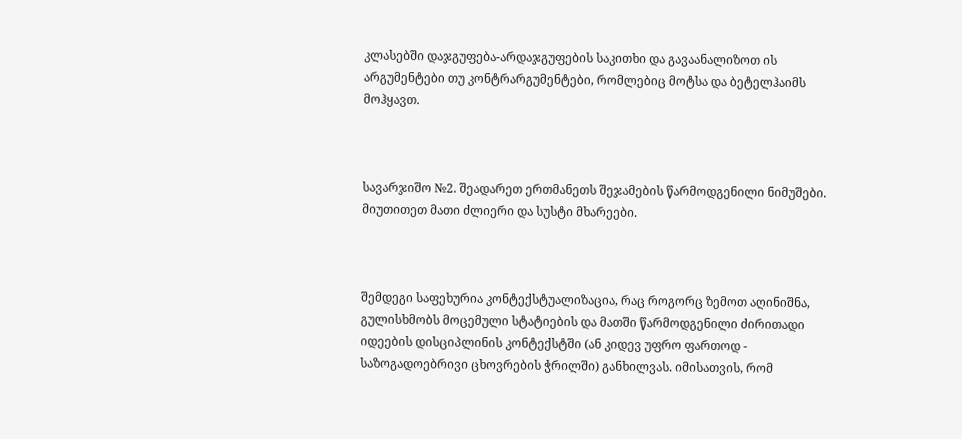კლასებში დაჯგუფება-არდაჯგუფების საკითხი და გავაანალიზოთ ის არგუმენტები თუ კონტრარგუმენტები, რომლებიც მოტსა და ბეტელჰაიმს მოჰყავთ.



სავარჯიშო №2. შეადარეთ ერთმანეთს შეჯამების წარმოდგენილი ნიმუშები. მიუთითეთ მათი ძლიერი და სუსტი მხარეები.



შემდეგი საფეხურია კონტექსტუალიზაცია, რაც როგორც ზემოთ აღინიშნა, გულისხმობს მოცემული სტატიების და მათში წარმოდგენილი ძირითადი იდეების დისციპლინის კონტექსტში (ან კიდევ უფრო ფართოდ - საზოგადოებრივი ცხოვრების ჭრილში) განხილვას. იმისათვის, რომ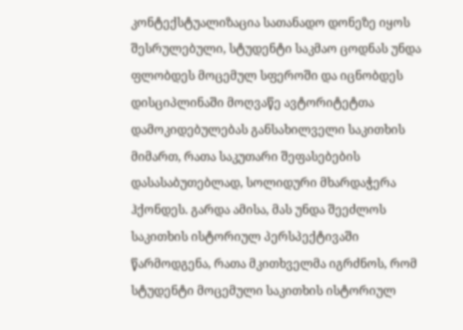კონტექსტუალიზაცია სათანადო დონეზე იყოს შესრულებული, სტუდენტი საკმაო ცოდნას უნდა ფლობდეს მოცემულ სფეროში და იცნობდეს დისციპლინაში მოღვაწე ავტორიტეტთა დამოკიდებულებას განსახილველი საკითხის მიმართ, რათა საკუთარი შეფასებების დასასაბუთებლად, სოლიდური მხარდაჭერა ჰქონდეს. გარდა ამისა, მას უნდა შეეძლოს საკითხის ისტორიულ პერსპექტივაში წარმოდგენა, რათა მკითხველმა იგრძნოს, რომ სტუდენტი მოცემული საკითხის ისტორიულ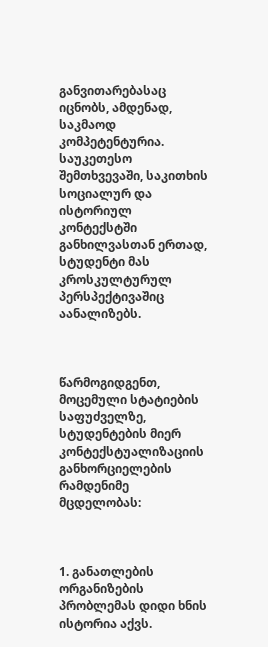განვითარებასაც იცნობს, ამდენად, საკმაოდ კომპეტენტურია. საუკეთესო შემთხვევაში, საკითხის სოციალურ და ისტორიულ კონტექსტში განხილვასთან ერთად, სტუდენტი მას კროსკულტურულ პერსპექტივაშიც აანალიზებს.



წარმოგიდგენთ, მოცემული სტატიების საფუძველზე, სტუდენტების მიერ კონტექსტუალიზაციის განხორციელების რამდენიმე მცდელობას:



1. განათლების ორგანიზების პრობლემას დიდი ხნის ისტორია აქვს.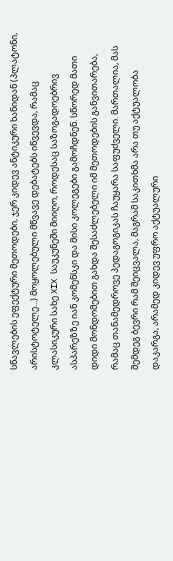სწავლების ეფექტური მეთოდები, ჯერ კიდევ ანტიკური ხანიდან (პლატონი, არისტოტელე...) მოყოლებული მწვავე დებატებს იწვევდა, რამაც კლასიკური სახე XIX საუკუნეში მიიღო, როდესაც საზოგადოებრივ ასპარეზზე იან კომენსკი და მისი კოლეგები გამოჩდნენ. სწორედ მათი დიდი მონდომებით გახდა შესაძლებელი იმ მეთოდების განვითარება, რამაც თანამედროვე პედაგოგიკას ჩაუყარა საფუძველი. მართალია, მას შემდეგ ბევრი რამ შეიცვალა, მაგრამ საკითხმა არა თუ აქტუალობა დაკარგა, არამედ კიდევ უფრო აქტუალური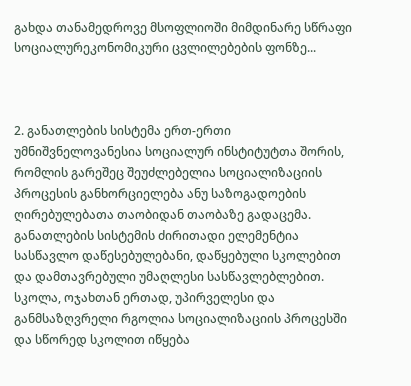გახდა თანამედროვე მსოფლიოში მიმდინარე სწრაფი სოციალურეკონომიკური ცვლილებების ფონზე...



2. განათლების სისტემა ერთ-ერთი უმნიშვნელოვანესია სოციალურ ინსტიტუტთა შორის, რომლის გარეშეც შეუძლებელია სოციალიზაციის პროცესის განხორციელება ანუ საზოგადოების ღირებულებათა თაობიდან თაობაზე გადაცემა. განათლების სისტემის ძირითადი ელემენტია სასწავლო დაწესებულებანი, დაწყებული სკოლებით და დამთავრებული უმაღლესი სასწავლებლებით. სკოლა, ოჯახთან ერთად, უპირველესი და განმსაზღვრელი რგოლია სოციალიზაციის პროცესში და სწორედ სკოლით იწყება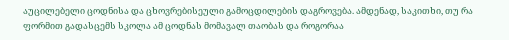აუცილებელი ცოდნისა და ცხოვრებისეული გამოცდილების დაგროვება. ამდენად, საკითხი, თუ რა ფორმით გადასცემს სკოლა ამ ცოდნას მომავალ თაობას და როგორაა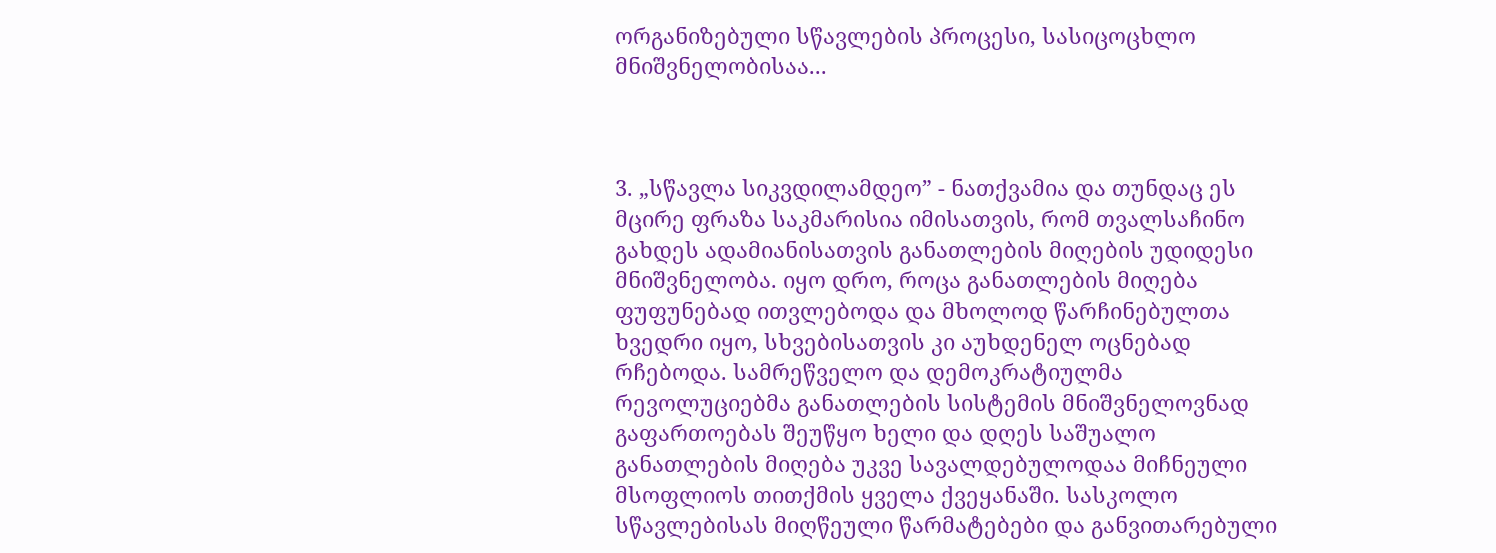ორგანიზებული სწავლების პროცესი, სასიცოცხლო მნიშვნელობისაა...



3. „სწავლა სიკვდილამდეო” - ნათქვამია და თუნდაც ეს მცირე ფრაზა საკმარისია იმისათვის, რომ თვალსაჩინო გახდეს ადამიანისათვის განათლების მიღების უდიდესი მნიშვნელობა. იყო დრო, როცა განათლების მიღება ფუფუნებად ითვლებოდა და მხოლოდ წარჩინებულთა ხვედრი იყო, სხვებისათვის კი აუხდენელ ოცნებად რჩებოდა. სამრეწველო და დემოკრატიულმა რევოლუციებმა განათლების სისტემის მნიშვნელოვნად გაფართოებას შეუწყო ხელი და დღეს საშუალო განათლების მიღება უკვე სავალდებულოდაა მიჩნეული მსოფლიოს თითქმის ყველა ქვეყანაში. სასკოლო სწავლებისას მიღწეული წარმატებები და განვითარებული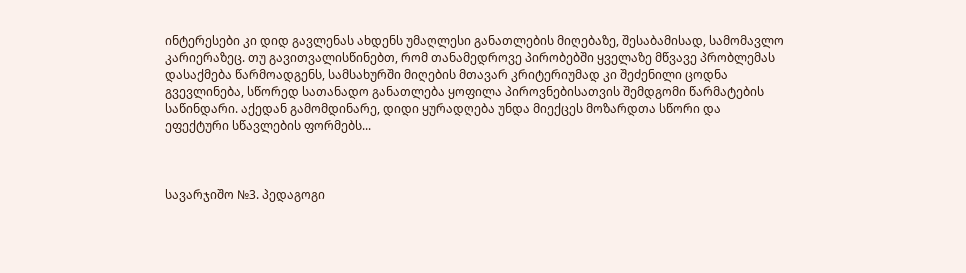ინტერესები კი დიდ გავლენას ახდენს უმაღლესი განათლების მიღებაზე, შესაბამისად, სამომავლო კარიერაზეც. თუ გავითვალისწინებთ, რომ თანამედროვე პირობებში ყველაზე მწვავე პრობლემას დასაქმება წარმოადგენს, სამსახურში მიღების მთავარ კრიტერიუმად კი შეძენილი ცოდნა გვევლინება, სწორედ სათანადო განათლება ყოფილა პიროვნებისათვის შემდგომი წარმატების საწინდარი. აქედან გამომდინარე, დიდი ყურადღება უნდა მიექცეს მოზარდთა სწორი და ეფექტური სწავლების ფორმებს...



სავარჯიშო №3. პედაგოგი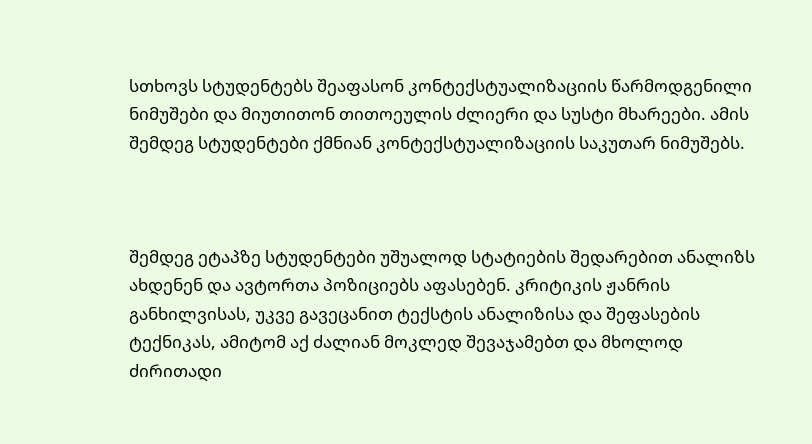სთხოვს სტუდენტებს შეაფასონ კონტექსტუალიზაციის წარმოდგენილი ნიმუშები და მიუთითონ თითოეულის ძლიერი და სუსტი მხარეები. ამის შემდეგ სტუდენტები ქმნიან კონტექსტუალიზაციის საკუთარ ნიმუშებს.



შემდეგ ეტაპზე სტუდენტები უშუალოდ სტატიების შედარებით ანალიზს ახდენენ და ავტორთა პოზიციებს აფასებენ. კრიტიკის ჟანრის განხილვისას, უკვე გავეცანით ტექსტის ანალიზისა და შეფასების ტექნიკას, ამიტომ აქ ძალიან მოკლედ შევაჯამებთ და მხოლოდ ძირითადი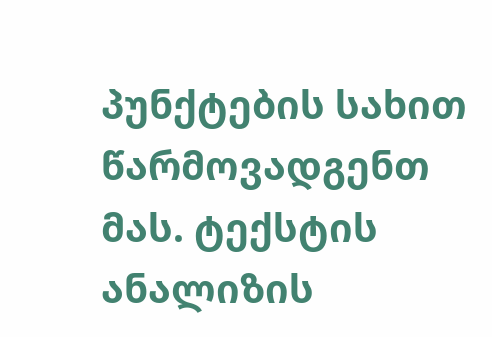პუნქტების სახით წარმოვადგენთ მას. ტექსტის ანალიზის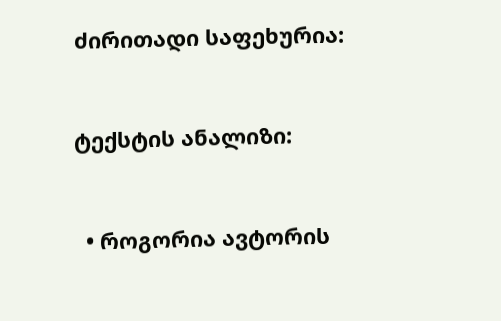ძირითადი საფეხურია:



ტექსტის ანალიზი:



  • როგორია ავტორის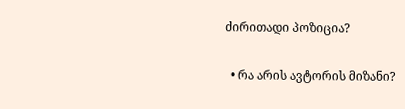ძირითადი პოზიცია?

  • რა არის ავტორის მიზანი?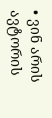• ვინ არის ავტორის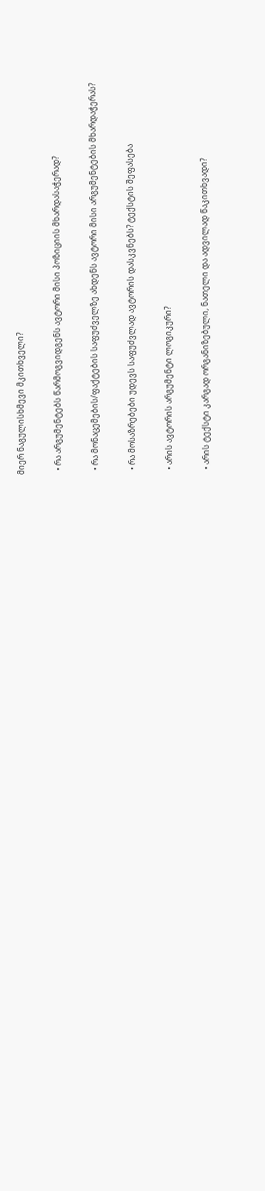მიერ ნაგულისხმევი მკითხველი?

  • რა არგუმენტებს წარმოგვიდგენს ავტორი მისი პოზიციის მხარდასაჭერად?

  • რა მონაცემების/ფაქტების საფუძველზე ახდენს ავტორი მისი არგუმენტების მხარდაჭერას?

  • რა მოსაზრებები უდევს საფუძვლად ავტორის დასკვნებს? ტექსტის შეფასება

  • არის ავტორის არგუმენტი ლოგიკური?

  • არის ტექსტი კარგად ორგანიზებული, ნათელი და ადვილად წაკითხვადი?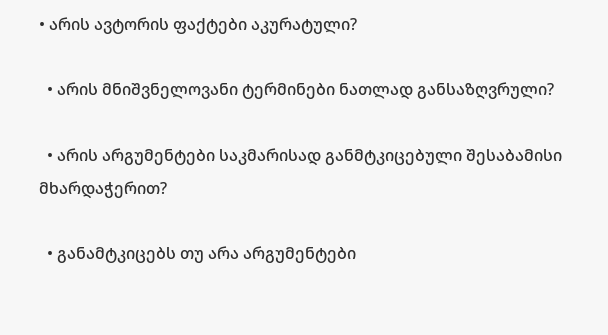• არის ავტორის ფაქტები აკურატული?

  • არის მნიშვნელოვანი ტერმინები ნათლად განსაზღვრული?

  • არის არგუმენტები საკმარისად განმტკიცებული შესაბამისი მხარდაჭერით?

  • განამტკიცებს თუ არა არგუმენტები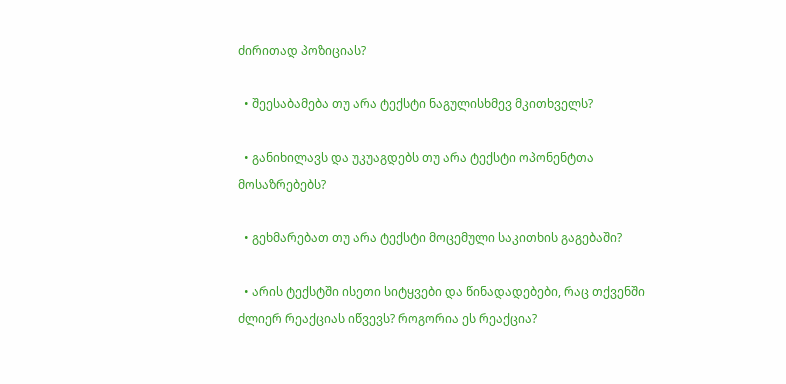ძირითად პოზიციას?

  • შეესაბამება თუ არა ტექსტი ნაგულისხმევ მკითხველს?

  • განიხილავს და უკუაგდებს თუ არა ტექსტი ოპონენტთა მოსაზრებებს?

  • გეხმარებათ თუ არა ტექსტი მოცემული საკითხის გაგებაში?

  • არის ტექსტში ისეთი სიტყვები და წინადადებები, რაც თქვენში ძლიერ რეაქციას იწვევს? როგორია ეს რეაქცია?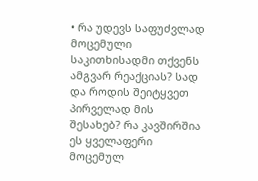• რა უდევს საფუძვლად მოცემული საკითხისადმი თქვენს ამგვარ რეაქციას? სად და როდის შეიტყვეთ პირველად მის შესახებ? რა კავშირშია ეს ყველაფერი მოცემულ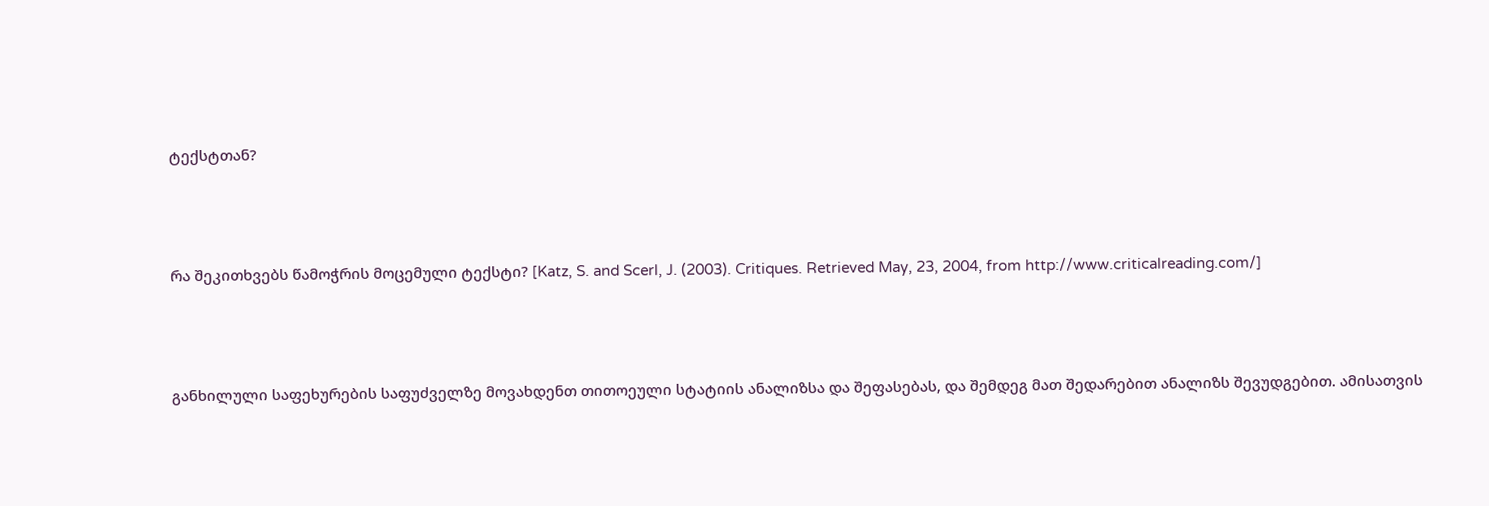ტექსტთან?



რა შეკითხვებს წამოჭრის მოცემული ტექსტი? [Katz, S. and Scerl, J. (2003). Critiques. Retrieved May, 23, 2004, from http://www.criticalreading.com/]



განხილული საფეხურების საფუძველზე მოვახდენთ თითოეული სტატიის ანალიზსა და შეფასებას, და შემდეგ მათ შედარებით ანალიზს შევუდგებით. ამისათვის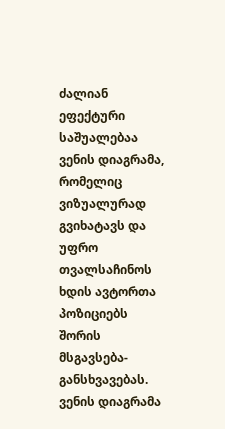ძალიან ეფექტური საშუალებაა ვენის დიაგრამა, რომელიც ვიზუალურად გვიხატავს და უფრო თვალსაჩინოს ხდის ავტორთა პოზიციებს შორის მსგავსება-განსხვავებას. ვენის დიაგრამა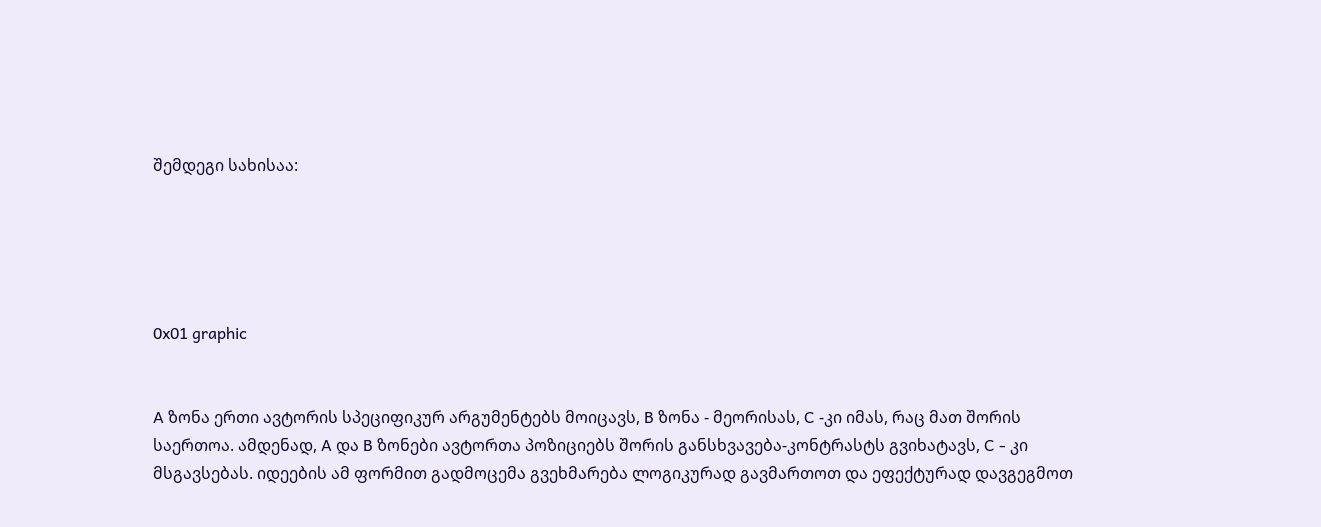შემდეგი სახისაა:





0x01 graphic


A ზონა ერთი ავტორის სპეციფიკურ არგუმენტებს მოიცავს, B ზონა - მეორისას, C -კი იმას, რაც მათ შორის საერთოა. ამდენად, A და B ზონები ავტორთა პოზიციებს შორის განსხვავება-კონტრასტს გვიხატავს, C - კი მსგავსებას. იდეების ამ ფორმით გადმოცემა გვეხმარება ლოგიკურად გავმართოთ და ეფექტურად დავგეგმოთ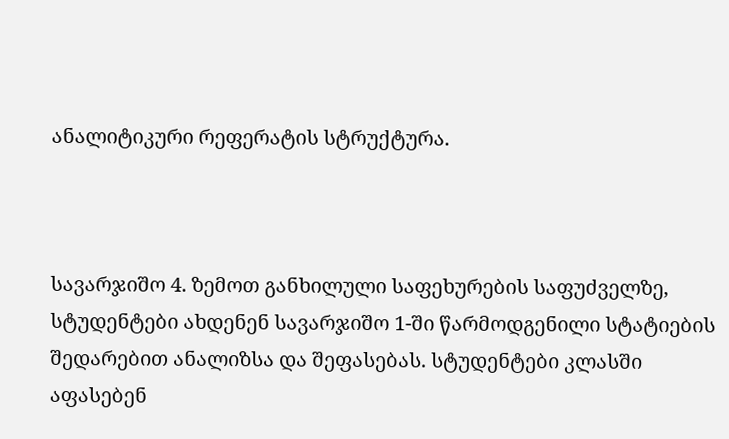ანალიტიკური რეფერატის სტრუქტურა.



სავარჯიშო 4. ზემოთ განხილული საფეხურების საფუძველზე, სტუდენტები ახდენენ სავარჯიშო 1-ში წარმოდგენილი სტატიების შედარებით ანალიზსა და შეფასებას. სტუდენტები კლასში აფასებენ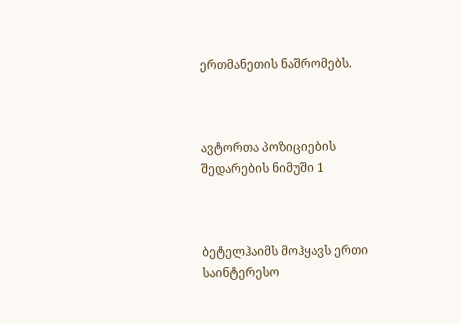ერთმანეთის ნაშრომებს.



ავტორთა პოზიციების შედარების ნიმუში 1



ბეტელჰაიმს მოჰყავს ერთი საინტერესო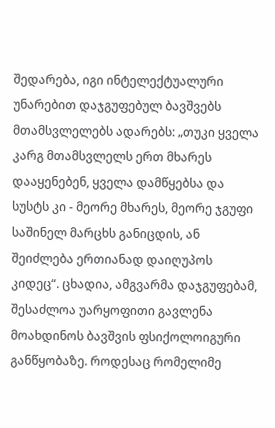შედარება, იგი ინტელექტუალური უნარებით დაჯგუფებულ ბავშვებს მთამსვლელებს ადარებს: „თუკი ყველა კარგ მთამსვლელს ერთ მხარეს დააყენებენ, ყველა დამწყებსა და სუსტს კი - მეორე მხარეს, მეორე ჯგუფი საშინელ მარცხს განიცდის, ან შეიძლება ერთიანად დაიღუპოს კიდეც“. ცხადია, ამგვარმა დაჯგუფებამ, შესაძლოა უარყოფითი გავლენა მოახდინოს ბავშვის ფსიქოლოიგური განწყობაზე. როდესაც რომელიმე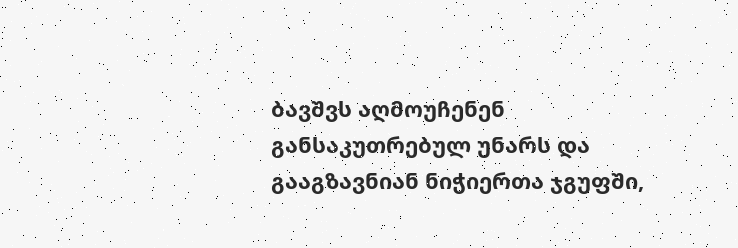ბავშვს აღმოუჩენენ განსაკუთრებულ უნარს და გააგზავნიან ნიჭიერთა ჯგუფში,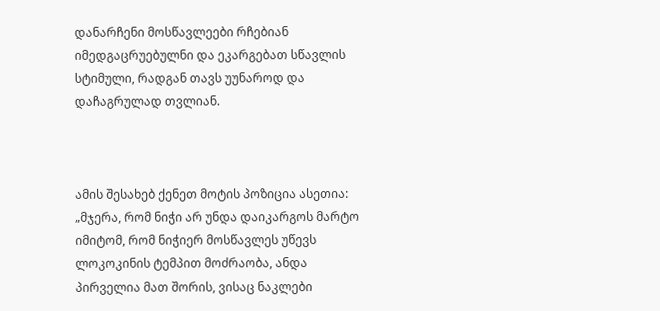დანარჩენი მოსწავლეები რჩებიან იმედგაცრუებულნი და ეკარგებათ სწავლის სტიმული, რადგან თავს უუნაროდ და დაჩაგრულად თვლიან.



ამის შესახებ ქენეთ მოტის პოზიცია ასეთია: „მჯერა, რომ ნიჭი არ უნდა დაიკარგოს მარტო იმიტომ, რომ ნიჭიერ მოსწავლეს უწევს ლოკოკინის ტემპით მოძრაობა, ანდა პირველია მათ შორის, ვისაც ნაკლები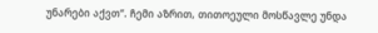უნარები აქვთ“. ჩემი აზრით, თითოეული მოსწავლე უნდა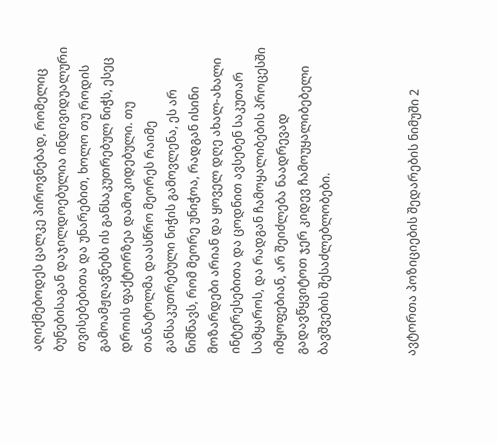აღიქმებოდეს ცალკე პიროვნებად, რომელიც ბუნებისაგან დაჯილდოებულია ინდივიდუალური თვისებებითა და უნარებით, ხოლო თუ როდის გამოამჟღავნებს ის განსაკუთრებულ ნიჭს, ესეც დროის ფაქტორზეა დამოკიდებული. თუ თანატოლმა დაასწრო მეორეს რაიმე განსაკუთრებული ნიჭის გამოვლენა, ეს არ ნიშნავს, რომ მეორე უნიჭოა, რადგან ისინი მოზარდები არიან და ყოველ დღე ახალ-ახალი ინტერესებითა და ცოდნით ავსებენ საკუთარ სამყაროს, და რადგან ჩამოყალიბების პროცესში იმყოფებიან, არ შეიძლება ნაადრევად გადავწყვიტოთ ჯერ კიდევ ჩამოუყალიბებელი ბავშვების შესაძლებლობები.



ავტორთა პოზიციების შედარების ნიმუში 2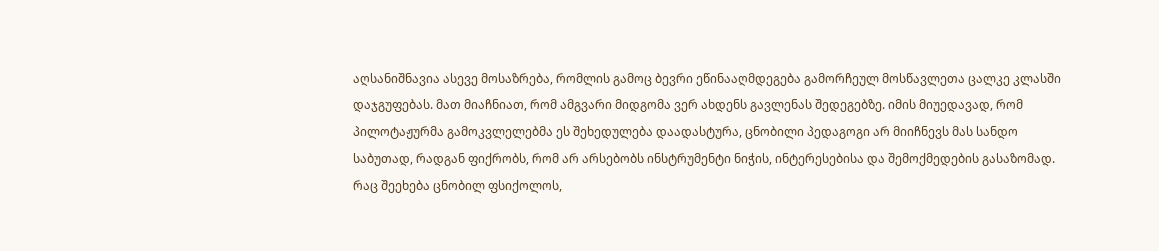აღსანიშნავია ასევე მოსაზრება, რომლის გამოც ბევრი ეწინააღმდეგება გამორჩეულ მოსწავლეთა ცალკე კლასში დაჯგუფებას. მათ მიაჩნიათ, რომ ამგვარი მიდგომა ვერ ახდენს გავლენას შედეგებზე. იმის მიუედავად, რომ პილოტაჟურმა გამოკვლელებმა ეს შეხედულება დაადასტურა, ცნობილი პედაგოგი არ მიიჩნევს მას სანდო საბუთად, რადგან ფიქრობს, რომ არ არსებობს ინსტრუმენტი ნიჭის, ინტერესებისა და შემოქმედების გასაზომად. რაც შეეხება ცნობილ ფსიქოლოს,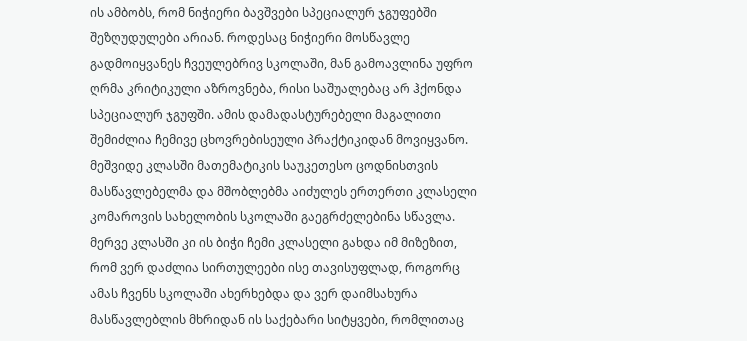ის ამბობს, რომ ნიჭიერი ბავშვები სპეციალურ ჯგუფებში შეზღუდულები არიან. როდესაც ნიჭიერი მოსწავლე გადმოიყვანეს ჩვეულებრივ სკოლაში, მან გამოავლინა უფრო ღრმა კრიტიკული აზროვნება, რისი საშუალებაც არ ჰქონდა სპეციალურ ჯგუფში. ამის დამადასტურებელი მაგალითი შემიძლია ჩემივე ცხოვრებისეული პრაქტიკიდან მოვიყვანო. მეშვიდე კლასში მათემატიკის საუკეთესო ცოდნისთვის მასწავლებელმა და მშობლებმა აიძულეს ერთერთი კლასელი კომაროვის სახელობის სკოლაში გაეგრძელებინა სწავლა. მერვე კლასში კი ის ბიჭი ჩემი კლასელი გახდა იმ მიზეზით, რომ ვერ დაძლია სირთულეები ისე თავისუფლად, როგორც ამას ჩვენს სკოლაში ახერხებდა და ვერ დაიმსახურა მასწავლებლის მხრიდან ის საქებარი სიტყვები, რომლითაც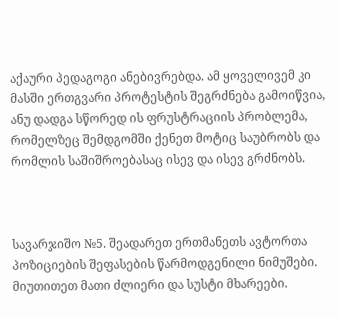აქაური პედაგოგი ანებივრებდა. ამ ყოველივემ კი მასში ერთგვარი პროტესტის შეგრძნება გამოიწვია, ანუ დადგა სწორედ ის ფრუსტრაციის პრობლემა, რომელზეც შემდგომში ქენეთ მოტიც საუბრობს და რომლის საშიშროებასაც ისევ და ისევ გრძნობს.



სავარჯიშო №5. შეადარეთ ერთმანეთს ავტორთა პოზიციების შეფასების წარმოდგენილი ნიმუშები. მიუთითეთ მათი ძლიერი და სუსტი მხარეები.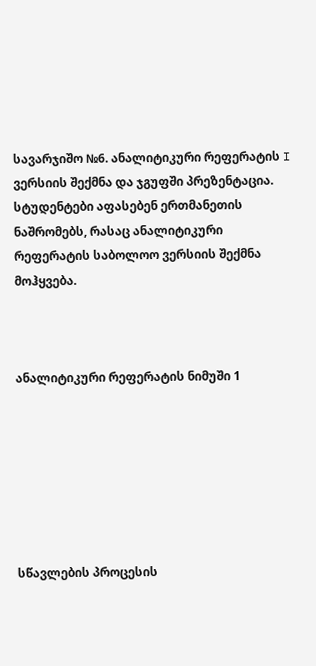სავარჯიშო №6. ანალიტიკური რეფერატის I ვერსიის შექმნა და ჯგუფში პრეზენტაცია. სტუდენტები აფასებენ ერთმანეთის ნაშრომებს, რასაც ანალიტიკური რეფერატის საბოლოო ვერსიის შექმნა მოჰყვება.



ანალიტიკური რეფერატის ნიმუში 1







სწავლების პროცესის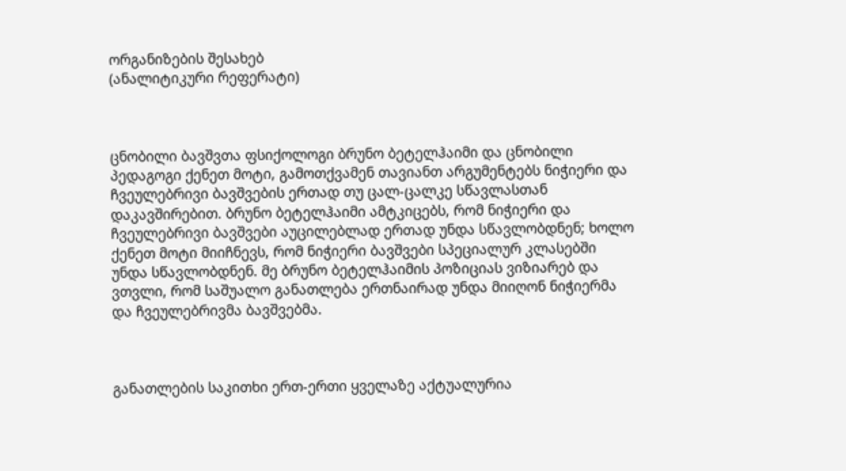ორგანიზების შესახებ
(ანალიტიკური რეფერატი)



ცნობილი ბავშვთა ფსიქოლოგი ბრუნო ბეტელჰაიმი და ცნობილი პედაგოგი ქენეთ მოტი, გამოთქვამენ თავიანთ არგუმენტებს ნიჭიერი და ჩვეულებრივი ბავშვების ერთად თუ ცალ-ცალკე სწავლასთან დაკავშირებით. ბრუნო ბეტელჰაიმი ამტკიცებს, რომ ნიჭიერი და ჩვეულებრივი ბავშვები აუცილებლად ერთად უნდა სწავლობდნენ; ხოლო ქენეთ მოტი მიიჩნევს, რომ ნიჭიერი ბავშვები სპეციალურ კლასებში უნდა სწავლობდნენ. მე ბრუნო ბეტელჰაიმის პოზიციას ვიზიარებ და ვთვლი, რომ საშუალო განათლება ერთნაირად უნდა მიიღონ ნიჭიერმა და ჩვეულებრივმა ბავშვებმა.



განათლების საკითხი ერთ-ერთი ყველაზე აქტუალურია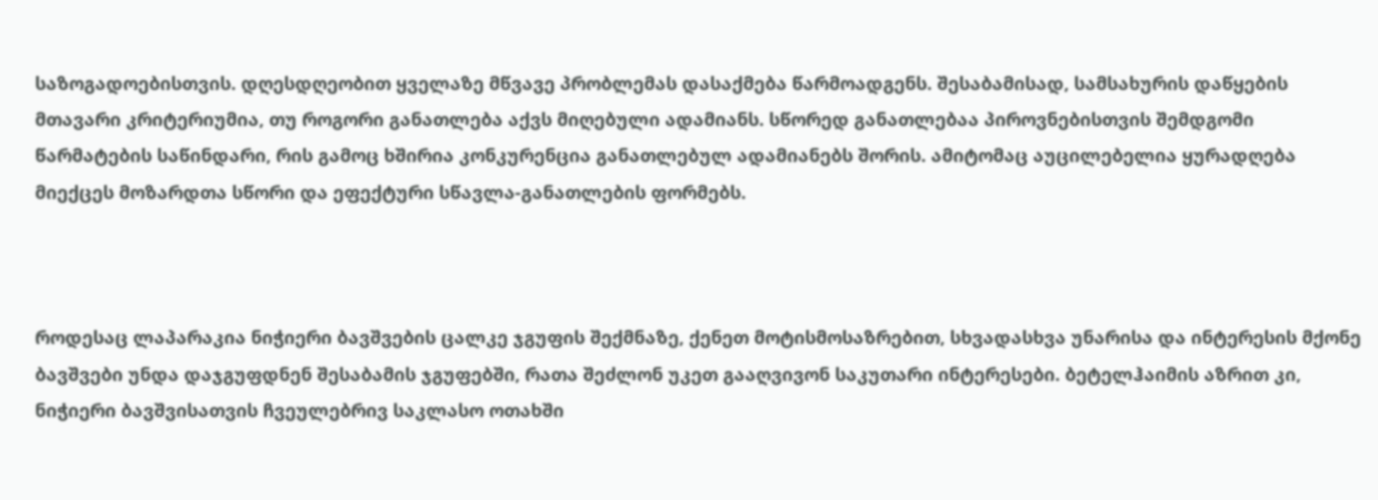საზოგადოებისთვის. დღესდღეობით ყველაზე მწვავე პრობლემას დასაქმება წარმოადგენს. შესაბამისად, სამსახურის დაწყების მთავარი კრიტერიუმია, თუ როგორი განათლება აქვს მიღებული ადამიანს. სწორედ განათლებაა პიროვნებისთვის შემდგომი წარმატების საწინდარი, რის გამოც ხშირია კონკურენცია განათლებულ ადამიანებს შორის. ამიტომაც აუცილებელია ყურადღება მიექცეს მოზარდთა სწორი და ეფექტური სწავლა-განათლების ფორმებს.



როდესაც ლაპარაკია ნიჭიერი ბავშვების ცალკე ჯგუფის შექმნაზე, ქენეთ მოტისმოსაზრებით, სხვადასხვა უნარისა და ინტერესის მქონე ბავშვები უნდა დაჯგუფდნენ შესაბამის ჯგუფებში, რათა შეძლონ უკეთ გააღვივონ საკუთარი ინტერესები. ბეტელჰაიმის აზრით კი, ნიჭიერი ბავშვისათვის ჩვეულებრივ საკლასო ოთახში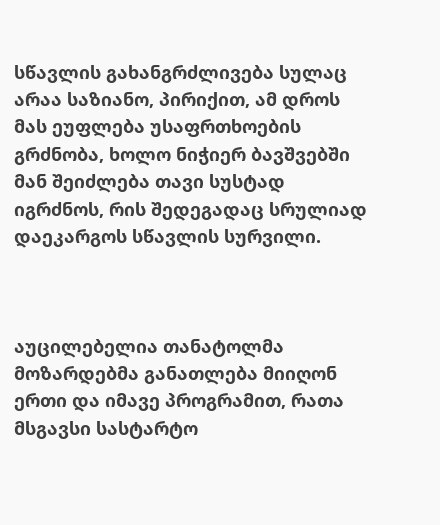სწავლის გახანგრძლივება სულაც არაა საზიანო, პირიქით, ამ დროს მას ეუფლება უსაფრთხოების გრძნობა, ხოლო ნიჭიერ ბავშვებში მან შეიძლება თავი სუსტად იგრძნოს, რის შედეგადაც სრულიად დაეკარგოს სწავლის სურვილი.



აუცილებელია თანატოლმა მოზარდებმა განათლება მიიღონ ერთი და იმავე პროგრამით, რათა მსგავსი სასტარტო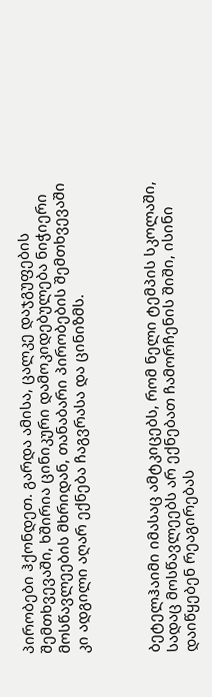პირობები ჰქონდეთ. გარდა ამისა, ცალკე დაჯგუფების შემთხვევაში, ხშირია ცინიკური დამოკიდებულება ნიჭიერი მოსწავლეების მხრიდან, თანაბარი პირობების შემთხვევაში კი ადგილი აღარ ექნება ჩაგვრასა და ცინიზმს.



ბეტელჰაიმი იმასაც ამტკიცებს, რომ ნელი ტემპის სკოლაში, სადაც მოსწავლეებს არ ექნებათ ჩამორჩენის შიში, ისინი დაიწყებენ რეაგირებას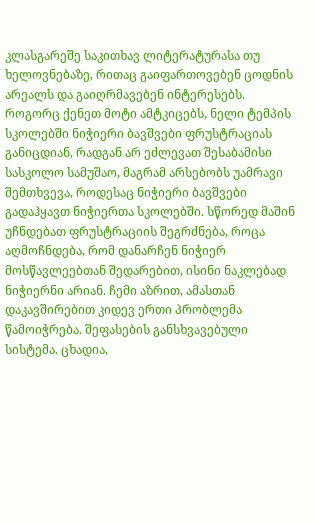კლასგარეშე საკითხავ ლიტერატურასა თუ ხელოვნებაზე, რითაც გაიფართოვებენ ცოდნის არეალს და გაიღრმავებენ ინტერესებს. როგორც ქენეთ მოტი ამტკიცებს, ნელი ტემპის სკოლებში ნიჭიერი ბავშვები ფრუსტრაციას განიცდიან, რადგან არ ეძლევათ შესაბამისი სასკოლო სამუშაო, მაგრამ არსებობს უამრავი შემთხვევა, როდესაც ნიჭიერი ბავშვები გადაჰყავთ ნიჭიერთა სკოლებში. სწორედ მაშინ უჩნდებათ ფრუსტრაციის შეგრძნება, როცა აღმოჩნდება, რომ დანარჩენ ნიჭიერ მოსწავლეებთან შედარებით, ისინი ნაკლებად ნიჭიერნი არიან. ჩემი აზრით, ამასთან დაკავშირებით კიდევ ერთი პრობლემა წამოიჭრება. შეფასების განსხვავებული სისტემა. ცხადია,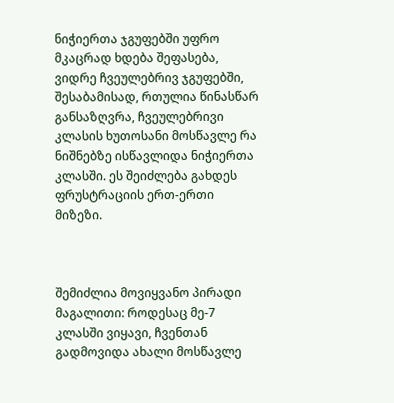ნიჭიერთა ჯგუფებში უფრო მკაცრად ხდება შეფასება, ვიდრე ჩვეულებრივ ჯგუფებში, შესაბამისად, რთულია წინასწარ განსაზღვრა, ჩვეულებრივი კლასის ხუთოსანი მოსწავლე რა ნიშნებზე ისწავლიდა ნიჭიერთა კლასში. ეს შეიძლება გახდეს ფრუსტრაციის ერთ-ერთი მიზეზი.



შემიძლია მოვიყვანო პირადი მაგალითი: როდესაც მე-7 კლასში ვიყავი, ჩვენთან გადმოვიდა ახალი მოსწავლე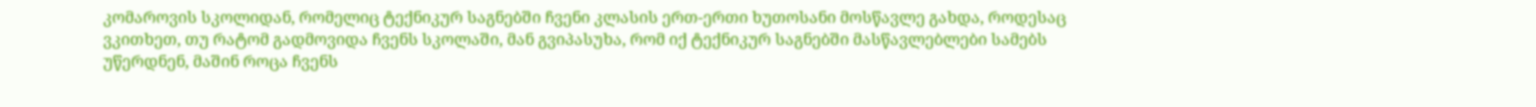კომაროვის სკოლიდან, რომელიც ტექნიკურ საგნებში ჩვენი კლასის ერთ-ერთი ხუთოსანი მოსწავლე გახდა, როდესაც ვკითხეთ, თუ რატომ გადმოვიდა ჩვენს სკოლაში, მან გვიპასუხა, რომ იქ ტექნიკურ საგნებში მასწავლებლები სამებს უწერდნენ, მაშინ როცა ჩვენს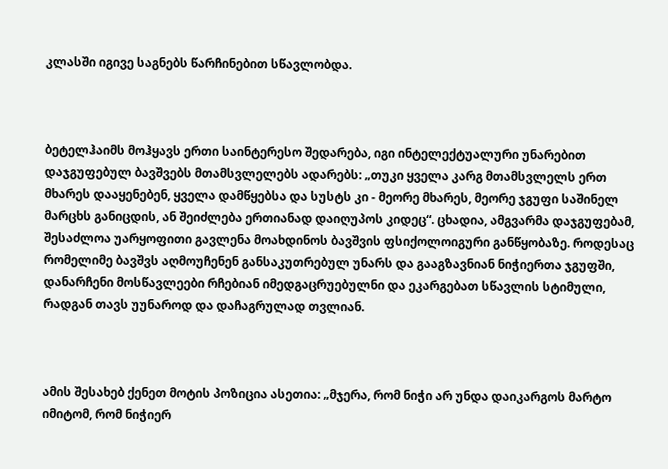კლასში იგივე საგნებს წარჩინებით სწავლობდა.



ბეტელჰაიმს მოჰყავს ერთი საინტერესო შედარება, იგი ინტელექტუალური უნარებით დაჯგუფებულ ბავშვებს მთამსვლელებს ადარებს: „თუკი ყველა კარგ მთამსვლელს ერთ მხარეს დააყენებენ, ყველა დამწყებსა და სუსტს კი - მეორე მხარეს, მეორე ჯგუფი საშინელ მარცხს განიცდის, ან შეიძლება ერთიანად დაიღუპოს კიდეც“. ცხადია, ამგვარმა დაჯგუფებამ, შესაძლოა უარყოფითი გავლენა მოახდინოს ბავშვის ფსიქოლოიგური განწყობაზე. როდესაც რომელიმე ბავშვს აღმოუჩენენ განსაკუთრებულ უნარს და გააგზავნიან ნიჭიერთა ჯგუფში, დანარჩენი მოსწავლეები რჩებიან იმედგაცრუებულნი და ეკარგებათ სწავლის სტიმული, რადგან თავს უუნაროდ და დაჩაგრულად თვლიან.



ამის შესახებ ქენეთ მოტის პოზიცია ასეთია: „მჯერა, რომ ნიჭი არ უნდა დაიკარგოს მარტო იმიტომ, რომ ნიჭიერ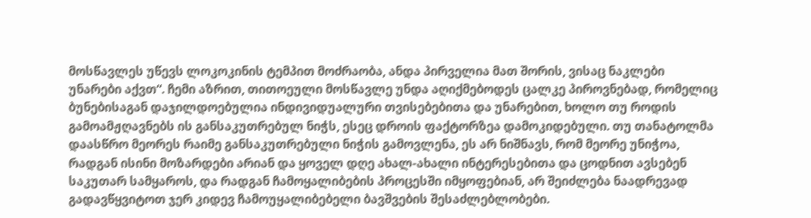მოსწავლეს უწევს ლოკოკინის ტემპით მოძრაობა, ანდა პირველია მათ შორის, ვისაც ნაკლები უნარები აქვთ“. ჩემი აზრით, თითოეული მოსწავლე უნდა აღიქმებოდეს ცალკე პიროვნებად, რომელიც ბუნებისაგან დაჯილდოებულია ინდივიდუალური თვისებებითა და უნარებით, ხოლო თუ როდის გამოამჟღავნებს ის განსაკუთრებულ ნიჭს, ესეც დროის ფაქტორზეა დამოკიდებული. თუ თანატოლმა დაასწრო მეორეს რაიმე განსაკუთრებული ნიჭის გამოვლენა, ეს არ ნიშნავს, რომ მეორე უნიჭოა, რადგან ისინი მოზარდები არიან და ყოველ დღე ახალ-ახალი ინტერესებითა და ცოდნით ავსებენ საკუთარ სამყაროს, და რადგან ჩამოყალიბების პროცესში იმყოფებიან, არ შეიძლება ნაადრევად გადავწყვიტოთ ჯერ კიდევ ჩამოუყალიბებელი ბავშვების შესაძლებლობები.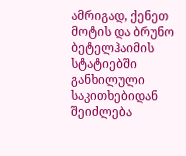ამრიგად, ქენეთ მოტის და ბრუნო ბეტელჰაიმის სტატიებში განხილული საკითხებიდან შეიძლება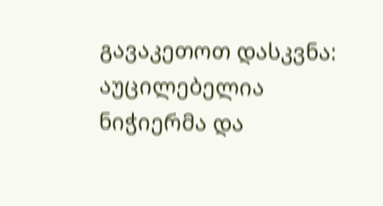გავაკეთოთ დასკვნა: აუცილებელია ნიჭიერმა და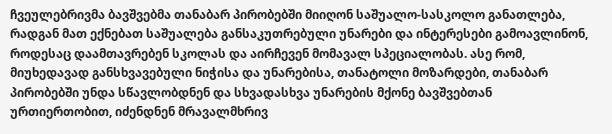ჩვეულებრივმა ბავშვებმა თანაბარ პირობებში მიიღონ საშუალო-სასკოლო განათლება, რადგან მათ ექნებათ საშუალება განსაკუთრებული უნარები და ინტერესები გამოავლინონ, როდესაც დაამთავრებენ სკოლას და აირჩევენ მომავალ სპეციალობას. ასე რომ, მიუხედავად განსხვავებული ნიჭისა და უნარებისა, თანატოლი მოზარდები, თანაბარ პირობებში უნდა სწავლობდნენ და სხვადასხვა უნარების მქონე ბავშვებთან ურთიერთობით, იძენდნენ მრავალმხრივ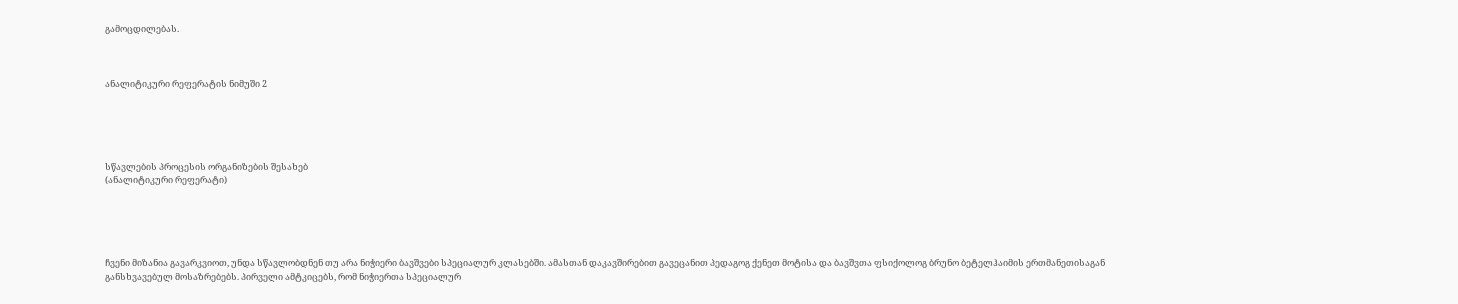გამოცდილებას.



ანალიტიკური რეფერატის ნიმუში 2





სწავლების პროცესის ორგანიზების შესახებ
(ანალიტიკური რეფერატი)





ჩვენი მიზანია გავარკვიოთ, უნდა სწავლობდნენ თუ არა ნიჭიერი ბავშვები სპეციალურ კლასებში. ამასთან დაკავშირებით გავეცანით პედაგოგ ქენეთ მოტისა და ბავშვთა ფსიქოლოგ ბრუნო ბეტელჰაიმის ერთმანეთისაგან განსხვავებულ მოსაზრებებს. პირველი ამტკიცებს, რომ ნიჭიერთა სპეციალურ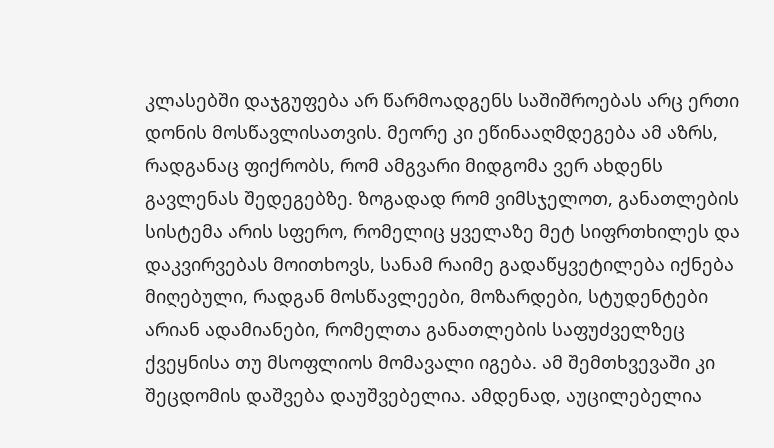კლასებში დაჯგუფება არ წარმოადგენს საშიშროებას არც ერთი დონის მოსწავლისათვის. მეორე კი ეწინააღმდეგება ამ აზრს, რადგანაც ფიქრობს, რომ ამგვარი მიდგომა ვერ ახდენს გავლენას შედეგებზე. ზოგადად რომ ვიმსჯელოთ, განათლების სისტემა არის სფერო, რომელიც ყველაზე მეტ სიფრთხილეს და დაკვირვებას მოითხოვს, სანამ რაიმე გადაწყვეტილება იქნება მიღებული, რადგან მოსწავლეები, მოზარდები, სტუდენტები არიან ადამიანები, რომელთა განათლების საფუძველზეც ქვეყნისა თუ მსოფლიოს მომავალი იგება. ამ შემთხვევაში კი შეცდომის დაშვება დაუშვებელია. ამდენად, აუცილებელია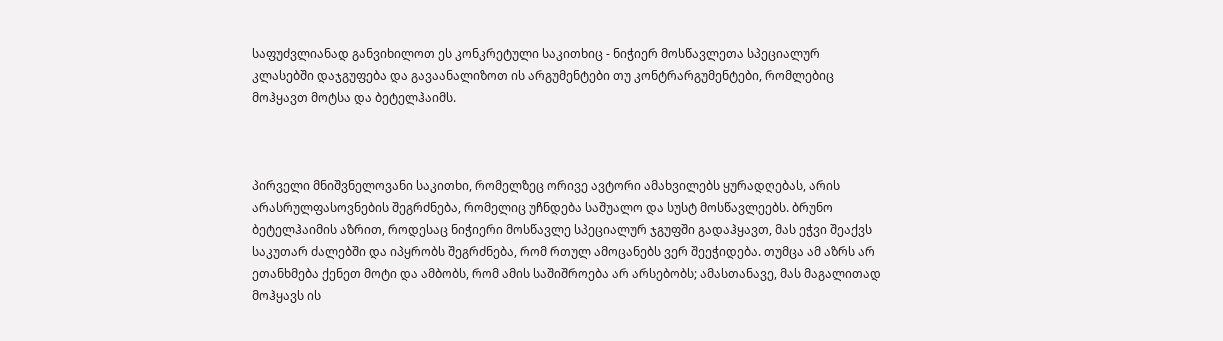საფუძვლიანად განვიხილოთ ეს კონკრეტული საკითხიც - ნიჭიერ მოსწავლეთა სპეციალურ კლასებში დაჯგუფება და გავაანალიზოთ ის არგუმენტები თუ კონტრარგუმენტები, რომლებიც მოჰყავთ მოტსა და ბეტელჰაიმს.



პირველი მნიშვნელოვანი საკითხი, რომელზეც ორივე ავტორი ამახვილებს ყურადღებას, არის არასრულფასოვნების შეგრძნება, რომელიც უჩნდება საშუალო და სუსტ მოსწავლეებს. ბრუნო ბეტელჰაიმის აზრით, როდესაც ნიჭიერი მოსწავლე სპეციალურ ჯგუფში გადაჰყავთ, მას ეჭვი შეაქვს საკუთარ ძალებში და იპყრობს შეგრძნება, რომ რთულ ამოცანებს ვერ შეეჭიდება. თუმცა ამ აზრს არ ეთანხმება ქენეთ მოტი და ამბობს, რომ ამის საშიშროება არ არსებობს; ამასთანავე, მას მაგალითად მოჰყავს ის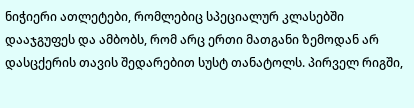ნიჭიერი ათლეტები, რომლებიც სპეციალურ კლასებში დააჯგუფეს და ამბობს, რომ არც ერთი მათგანი ზემოდან არ დასცქერის თავის შედარებით სუსტ თანატოლს. პირველ რიგში,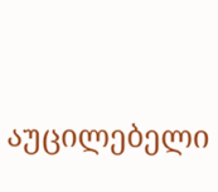აუცილებელი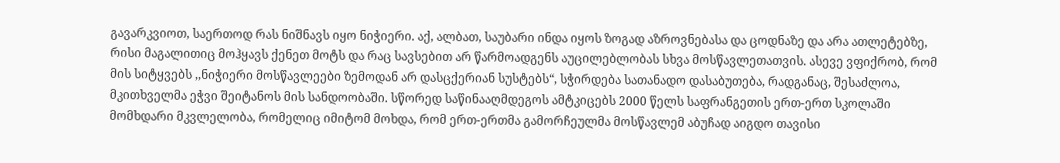გავარკვიოთ, საერთოდ რას ნიშნავს იყო ნიჭიერი. აქ, ალბათ, საუბარი ინდა იყოს ზოგად აზროვნებასა და ცოდნაზე და არა ათლეტებზე, რისი მაგალითიც მოჰყავს ქენეთ მოტს და რაც სავსებით არ წარმოადგენს აუცილებლობას სხვა მოსწავლეთათვის. ასევე ვფიქრობ, რომ მის სიტყვებს ,,ნიჭიერი მოსწავლეები ზემოდან არ დასცქერიან სუსტებს“, სჭირდება სათანადო დასაბუთება, რადგანაც, შესაძლოა, მკითხველმა ეჭვი შეიტანოს მის სანდოობაში. სწორედ საწინააღმდეგოს ამტკიცებს 2000 წელს საფრანგეთის ერთ-ერთ სკოლაში მომხდარი მკვლელობა, რომელიც იმიტომ მოხდა, რომ ერთ-ერთმა გამორჩეულმა მოსწავლემ აბუჩად აიგდო თავისი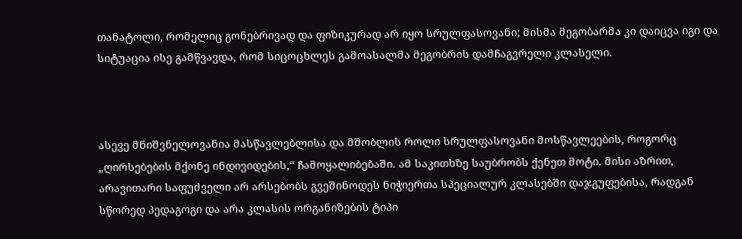თანატოლი, რომელიც გონებრივად და ფიზიკურად არ იყო სრულფასოვანი; მისმა მეგობარმა კი დაიცვა იგი და სიტუაცია ისე გამწვავდა, რომ სიცოცხლეს გამოასალმა მეგობრის დამჩაგვრელი კლასელი.



ასევე მნიშვნელოვანია მასწავლებლისა და მშობლის როლი სრულფასოვანი მოსწავლეების, როგორც „ღირსებების მქონე ინდივიდების,“ ჩამოყალიბებაში. ამ საკითხზე საუბრობს ქენეთ მოტი. მისი აზრით, არავითარი საფუძველი არ არსებობს გვეშინოდეს ნიჭიერთა სპეციალურ კლასებში დაჯგუფებისა, რადგან სწორედ პედაგოგი და არა კლასის ორგანიზების ტიპი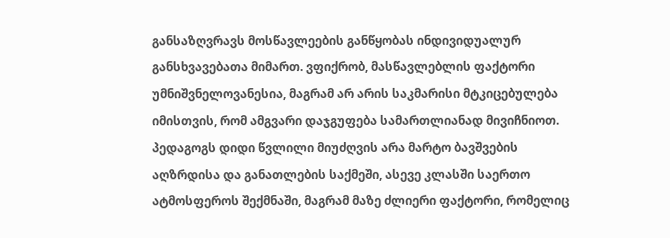განსაზღვრავს მოსწავლეების განწყობას ინდივიდუალურ განსხვავებათა მიმართ. ვფიქრობ, მასწავლებლის ფაქტორი უმნიშვნელოვანესია, მაგრამ არ არის საკმარისი მტკიცებულება იმისთვის, რომ ამგვარი დაჯგუფება სამართლიანად მივიჩნიოთ. პედაგოგს დიდი წვლილი მიუძღვის არა მარტო ბავშვების აღზრდისა და განათლების საქმეში, ასევე კლასში საერთო ატმოსფეროს შექმნაში, მაგრამ მაზე ძლიერი ფაქტორი, რომელიც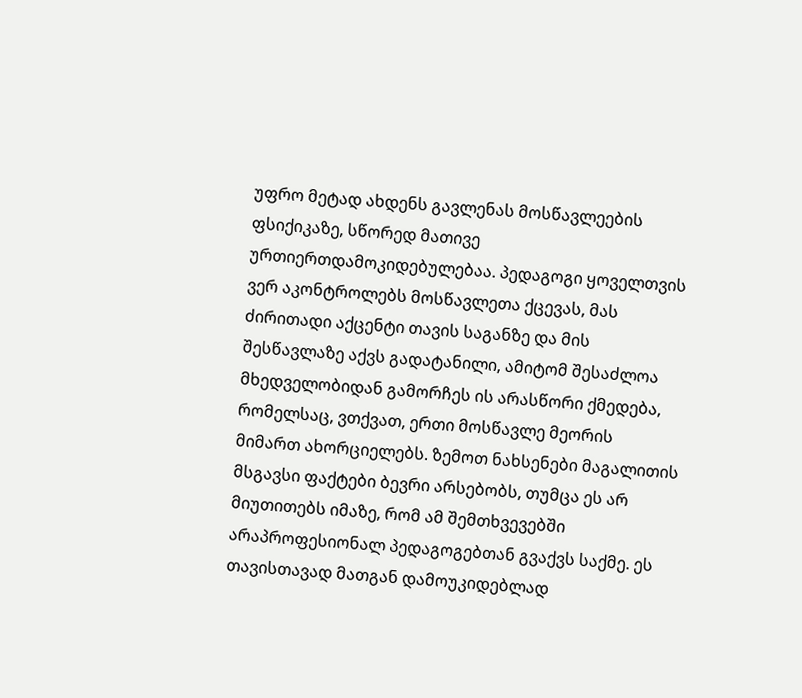უფრო მეტად ახდენს გავლენას მოსწავლეების ფსიქიკაზე, სწორედ მათივე ურთიერთდამოკიდებულებაა. პედაგოგი ყოველთვის ვერ აკონტროლებს მოსწავლეთა ქცევას, მას ძირითადი აქცენტი თავის საგანზე და მის შესწავლაზე აქვს გადატანილი, ამიტომ შესაძლოა მხედველობიდან გამორჩეს ის არასწორი ქმედება, რომელსაც, ვთქვათ, ერთი მოსწავლე მეორის მიმართ ახორციელებს. ზემოთ ნახსენები მაგალითის მსგავსი ფაქტები ბევრი არსებობს, თუმცა ეს არ მიუთითებს იმაზე, რომ ამ შემთხვევებში არაპროფესიონალ პედაგოგებთან გვაქვს საქმე. ეს თავისთავად მათგან დამოუკიდებლად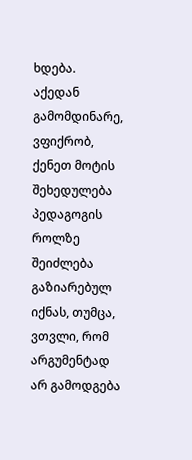ხდება. აქედან გამომდინარე, ვფიქრობ, ქენეთ მოტის შეხედულება პედაგოგის როლზე შეიძლება გაზიარებულ იქნას, თუმცა, ვთვლი, რომ არგუმენტად არ გამოდგება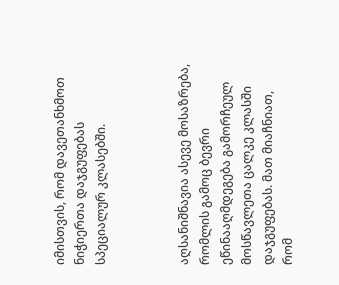იმისთვის, რომ დავეთანხმოთ ნიჭიერთა დაჯგუფებას სპეციალურ კლასებში.



აღსანიშნავია ასევე მოსაზრება, რომლის გამოც ბევრი ეწინააღმდეგება გამორჩეულ მოსწავლეთა ცალკე კლასში დაჯგუფებას. მათ მიაჩნიათ, რომ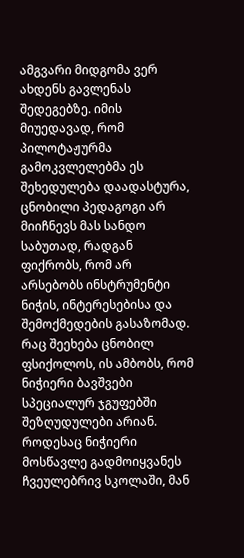ამგვარი მიდგომა ვერ ახდენს გავლენას შედეგებზე. იმის მიუედავად, რომ პილოტაჟურმა გამოკვლელებმა ეს შეხედულება დაადასტურა, ცნობილი პედაგოგი არ მიიჩნევს მას სანდო საბუთად, რადგან ფიქრობს, რომ არ არსებობს ინსტრუმენტი ნიჭის, ინტერესებისა და შემოქმედების გასაზომად. რაც შეეხება ცნობილ ფსიქოლოს, ის ამბობს, რომ ნიჭიერი ბავშვები სპეციალურ ჯგუფებში შეზღუდულები არიან. როდესაც ნიჭიერი მოსწავლე გადმოიყვანეს ჩვეულებრივ სკოლაში, მან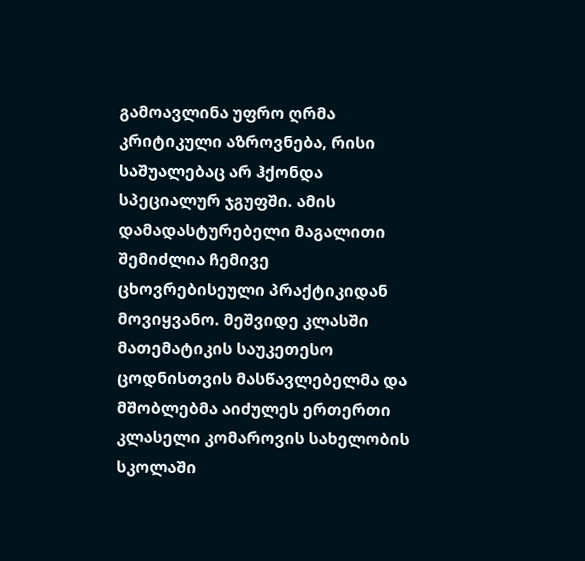გამოავლინა უფრო ღრმა კრიტიკული აზროვნება, რისი საშუალებაც არ ჰქონდა სპეციალურ ჯგუფში. ამის დამადასტურებელი მაგალითი შემიძლია ჩემივე ცხოვრებისეული პრაქტიკიდან მოვიყვანო. მეშვიდე კლასში მათემატიკის საუკეთესო ცოდნისთვის მასწავლებელმა და მშობლებმა აიძულეს ერთერთი კლასელი კომაროვის სახელობის სკოლაში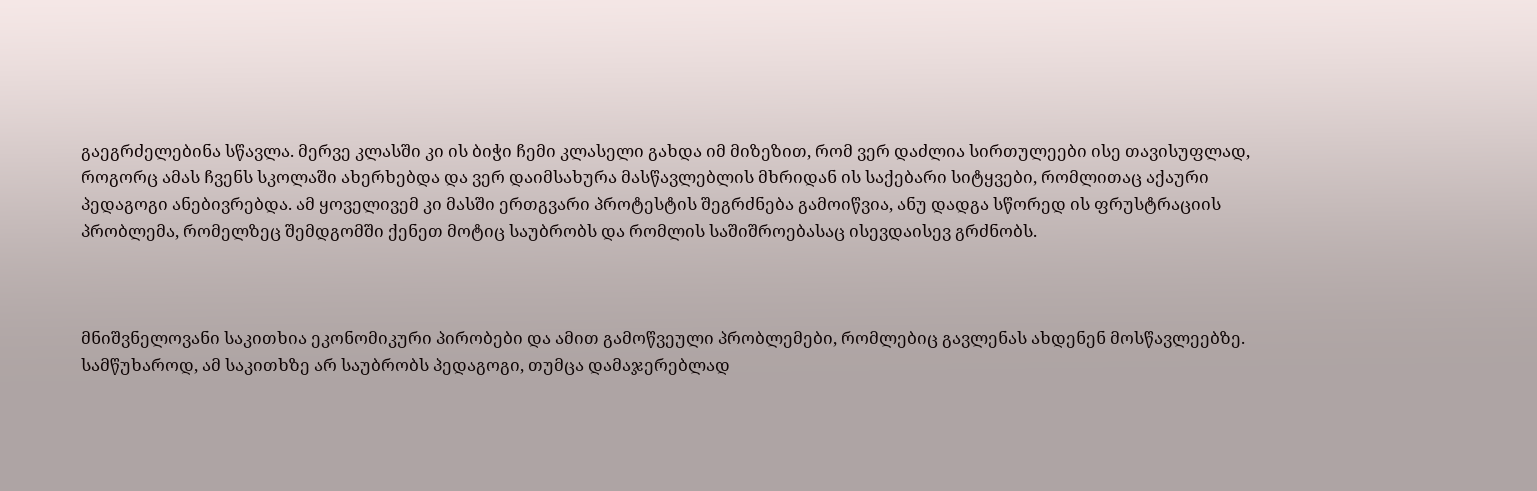გაეგრძელებინა სწავლა. მერვე კლასში კი ის ბიჭი ჩემი კლასელი გახდა იმ მიზეზით, რომ ვერ დაძლია სირთულეები ისე თავისუფლად, როგორც ამას ჩვენს სკოლაში ახერხებდა და ვერ დაიმსახურა მასწავლებლის მხრიდან ის საქებარი სიტყვები, რომლითაც აქაური პედაგოგი ანებივრებდა. ამ ყოველივემ კი მასში ერთგვარი პროტესტის შეგრძნება გამოიწვია, ანუ დადგა სწორედ ის ფრუსტრაციის პრობლემა, რომელზეც შემდგომში ქენეთ მოტიც საუბრობს და რომლის საშიშროებასაც ისევდაისევ გრძნობს.



მნიშვნელოვანი საკითხია ეკონომიკური პირობები და ამით გამოწვეული პრობლემები, რომლებიც გავლენას ახდენენ მოსწავლეებზე. სამწუხაროდ, ამ საკითხზე არ საუბრობს პედაგოგი, თუმცა დამაჯერებლად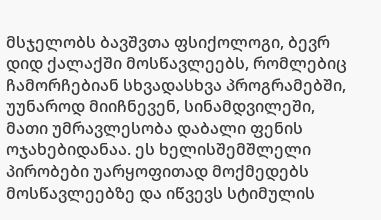მსჯელობს ბავშვთა ფსიქოლოგი, ბევრ დიდ ქალაქში მოსწავლეებს, რომლებიც ჩამორჩებიან სხვადასხვა პროგრამებში, უუნაროდ მიიჩნევენ, სინამდვილეში, მათი უმრავლესობა დაბალი ფენის ოჯახებიდანაა. ეს ხელისშემშლელი პირობები უარყოფითად მოქმედებს მოსწავლეებზე და იწვევს სტიმულის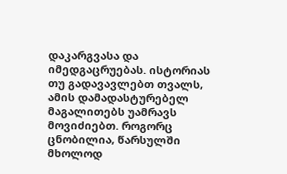დაკარგვასა და იმედგაცრუებას. ისტორიას თუ გადავავლებთ თვალს, ამის დამადასტურებელ მაგალითებს უამრავს მოვიძიებთ. როგორც ცნობილია, წარსულში მხოლოდ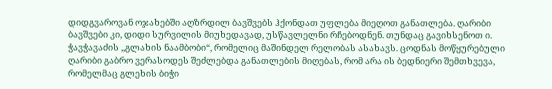დიდგვაროვან ოჯახებში აღზრდილ ბავშვებს ჰქონდათ უფლება მიეღოთ განათლება. ღარიბი ბავშვები კი, დიდი სურვილის მიუხედავად, უსწავლელნი რჩებოდნენ. თუნდაც გავიხსენოთ ი. ჭავჭავაძის ,,გლახის ნაამბობი“, რომელიც მაშინდელ რელობას ასახავს. ცოდნას მოწყურებული ღარიბი გაბრო ვერასოდეს შეძლებდა განათლების მიღებას, რომ არა ის ბედნიერი შემთხვევა, რომელმაც გლეხის ბიჭი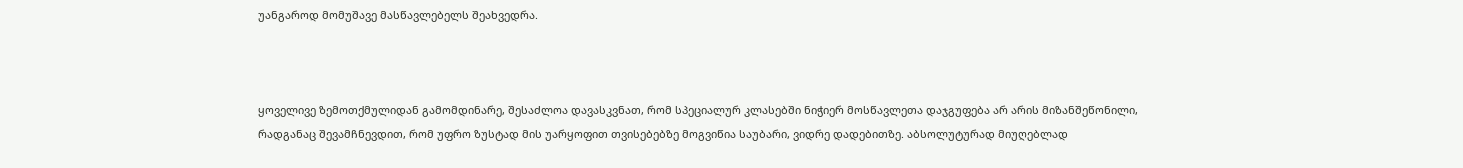უანგაროდ მომუშავე მასწავლებელს შეახვედრა.



ყოველივე ზემოთქმულიდან გამომდინარე, შესაძლოა დავასკვნათ, რომ სპეციალურ კლასებში ნიჭიერ მოსწავლეთა დაჯგუფება არ არის მიზანშეწონილი, რადგანაც შევამჩნევდით, რომ უფრო ზუსტად მის უარყოფით თვისებებზე მოგვიწია საუბარი, ვიდრე დადებითზე. აბსოლუტურად მიუღებლად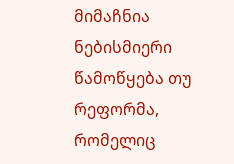მიმაჩნია ნებისმიერი წამოწყება თუ რეფორმა, რომელიც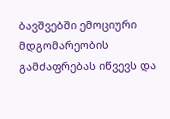ბავშვებში ემოციური მდგომარეობის გამძაფრებას იწვევს და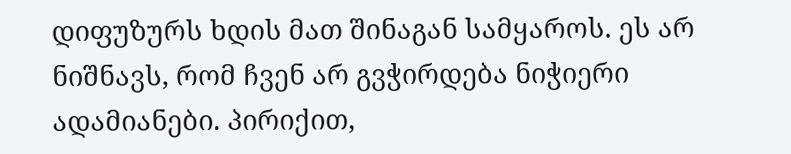დიფუზურს ხდის მათ შინაგან სამყაროს. ეს არ ნიშნავს, რომ ჩვენ არ გვჭირდება ნიჭიერი ადამიანები. პირიქით,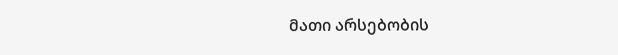მათი არსებობის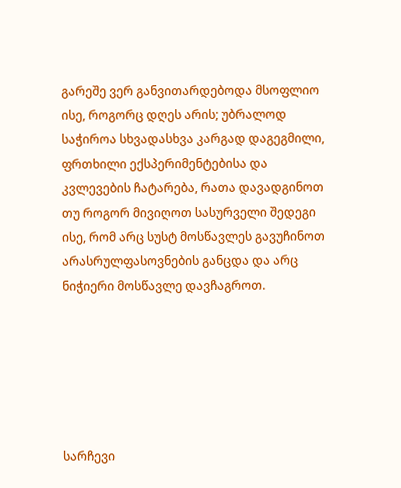გარეშე ვერ განვითარდებოდა მსოფლიო ისე, როგორც დღეს არის; უბრალოდ საჭიროა სხვადასხვა კარგად დაგეგმილი, ფრთხილი ექსპერიმენტებისა და კვლევების ჩატარება, რათა დავადგინოთ თუ როგორ მივიღოთ სასურველი შედეგი ისე, რომ არც სუსტ მოსწავლეს გავუჩინოთ არასრულფასოვნების განცდა და არც ნიჭიერი მოსწავლე დავჩაგროთ.






სარჩევი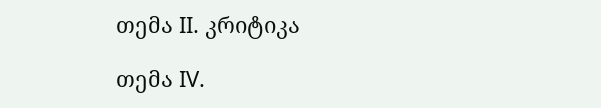თემა II. კრიტიკა

თემა IV.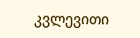კვლევითი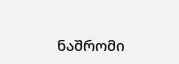ნაშრომი